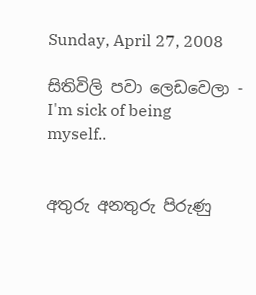Sunday, April 27, 2008

සිතිවිලි පවා ලෙඩවෙලා - I'm sick of being myself..


අතුරු අනතුරු පිරුණු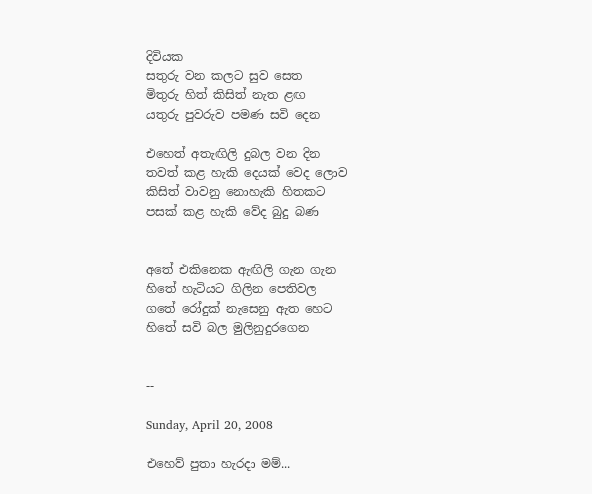දිවියක
සතුරු වන කලට සුව සෙත
මිතුරු හිත් කිසිත් නැත ළඟ
යතුරු පුවරුව පමණ සවි දෙන

එහෙත් අතැඟිලි දුබල වන දින
තවත් කළ හැකි දෙයක් වෙද ලොව
කිසිත් වාවනු නොහැකි හිතකට
පසක් කළ හැකි වේද බු‍දු බණ ‍


අතේ එකිනෙක ඇඟිලි ගැන ගැන
හිතේ හැටියට ගිලින පෙතිවල
ගතේ රෝදුක් නැසෙනු ඇත හෙට
හිතේ සවි බල මුලිනුදුරගෙන


--

Sunday, April 20, 2008

එහෙව් පුතා හැරදා මම්...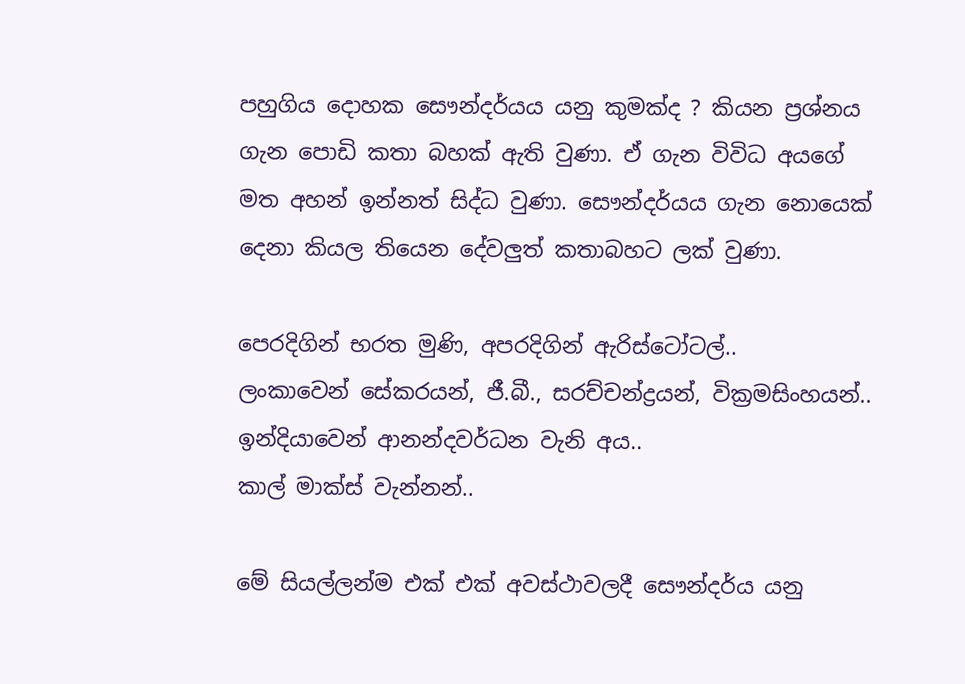පහුගිය දොහක සෞන්දර්යය යනු කුමක්ද ? කියන ප්‍රශ්නය ගැන පොඩි කතා බහක් ඇති වුණා. ඒ ගැන විවිධ අයගේ මත අහන් ඉන්නත් සිද්ධ වුණා. සෞන්දර්යය ගැන නොයෙක් දෙනා කියල තියෙන දේවලුත් කතාබහට ලක් වුණා.

පෙරදිගින් භරත මුණි, අපරදිගින් ඇරිස්ටෝටල්..
ලංකාවෙන් සේකරයන්, ජී.බී., සරච්චන්ද්‍රයන්, වික්‍රමසිංහයන්..
ඉන්දියාවෙන් ආනන්දවර්ධන වැනි අය..
කාල් මාක්ස් වැන්නන්..

මේ සියල්ලන්ම එක් එක් අවස්ථාවලදී සෞන්දර්ය යනු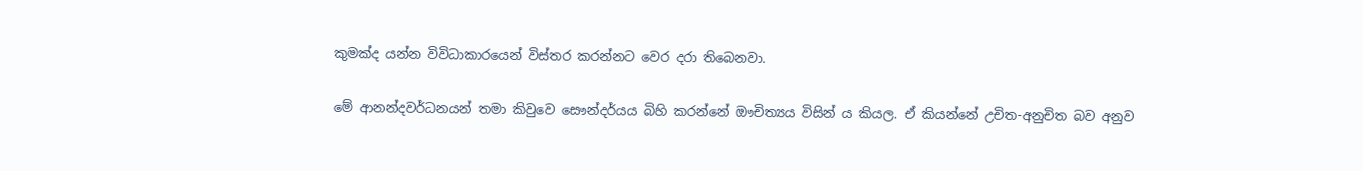කුමක්ද යන්න විවිධාකාරයෙන් විස්තර කරන්නට වෙර දරා තිබෙනවා.

මේ ආනන්දවර්ධනයන් තමා කිවුවෙ සෞන්දර්යය බිහි කරන්නේ ඖචිත්‍යය විසින් ය කියල. ඒ කියන්නේ උචිත-අනුචිත බව අනුව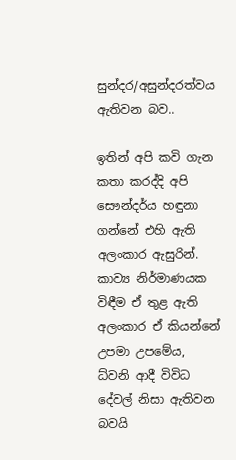සුන්දර/අසුන්දරත්වය ඇතිවන බව..

ඉතින් අපි කවි ගැන කතා කරද්දි අපි සෞන්දර්ය හඳුනා ගන්නේ එහි ඇති අලංකාර ඇසුරින්. කාව්‍ය නිර්මාණයක විඳීම ඒ තුළ ඇති අලංකාර ඒ කියන්නේ උපමා උපමේය, ධ්වනි ආදී විවිධ දේවල් නිසා ඇතිවන බවයි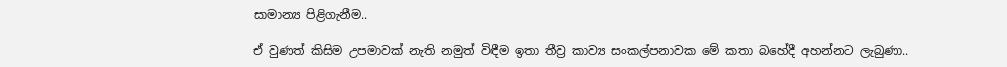සාමාන්‍ය පිළිගැනීම..

ඒ වුණත් කිසිම උපමාවක් නැති නමුත් විඳීම ඉතා තීව්‍ර කාව්‍ය සංකල්පනාවක මේ කතා බහේදී අහන්නට ලැබුණා..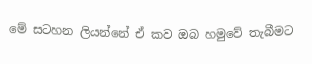මේ සටහන ලියන්නේ ඒ කව ඔබ හමුවේ තැබීමට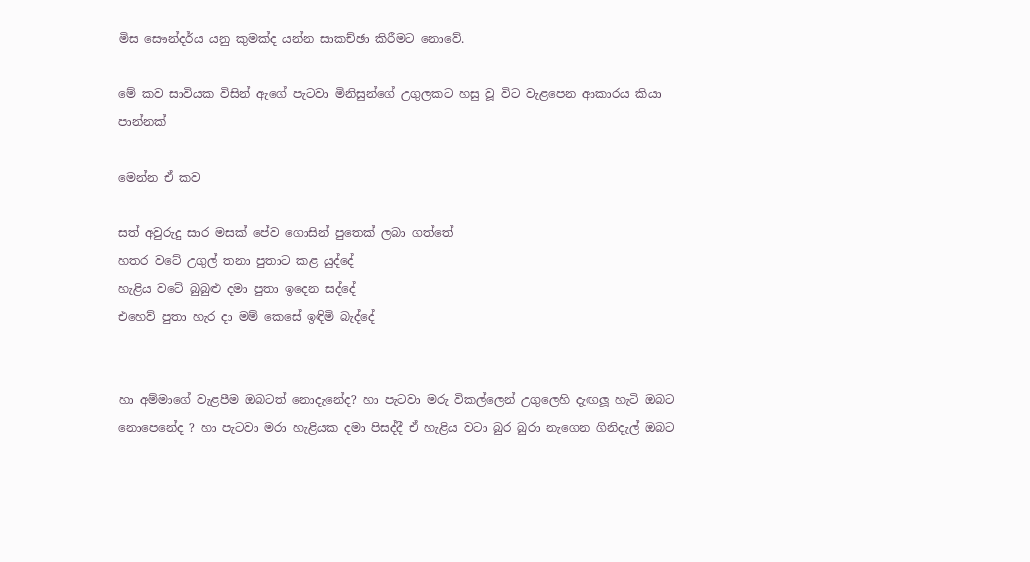මිස සෞන්දර්ය යනු කුමක්ද යන්න සාකච්ඡා කිරීමට නොවේ.

මේ කව සාවියක විසින් ඇගේ පැටවා මිනිසුන්ගේ උගුලකට හසු වූ විට වැළපෙන ආකාරය කියා පාන්නක්

මෙන්න ඒ කව‍‍

සත් අවුරුදු සාර මසක් පේව ගොසින් පුතෙක් ලබා ගත්තේ
හතර වටේ උගුල් තනා පුතාට කළ යුද්දේ
හැළිය වටේ බුබුළු දමා පුතා ඉදෙන සද්දේ
එහෙව් පුතා හැර දා මම් කෙසේ ඉඳිමි බැද්දේ


හා අම්මාගේ වැළපීම ඔබටත් නොදැනේද? හා පැටවා මරු විකල්ලෙන් උගුලෙහි දැඟලූ හැටි ඔබට නොපෙනේද ? හා පැටවා මරා හැළියක දමා පිසද්දී ඒ හැළිය වටා බුර බුරා නැගෙන ගිනිදැල් ඔබට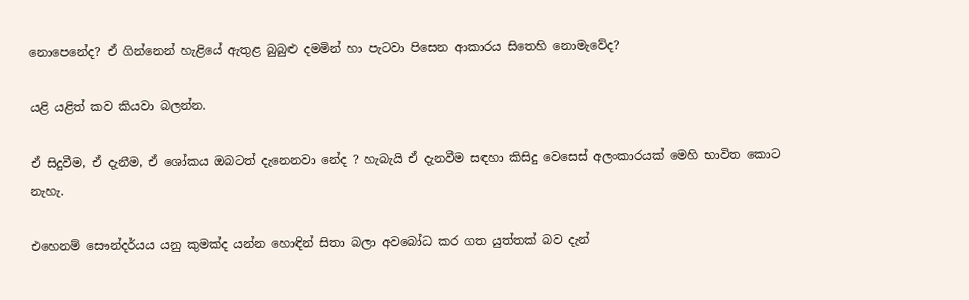නොපෙනේද? ඒ ගින්නෙන් හැළි‍යේ ඇතුළ බුබුළු දමමින් හා පැටවා පිසෙන ආකාරය සිතෙහි නොමැවේද?

යළි යළිත් කව කියවා බලන්න.

ඒ සිදුවීම, ඒ දැනීම, ඒ ශෝකය ඔබටත් දැනෙනවා නේද ? හැබැයි ඒ දැනවීම සඳහා කිසිදු වෙසෙස් අලංකාරයක් මෙහි භාවිත කොට නැහැ.

එහෙනම් සෞන්දර්යය යනු කුමක්ද යන්න හොඳින් සිතා බලා අවබෝධ කර ගත යුත්තක් බව දැන්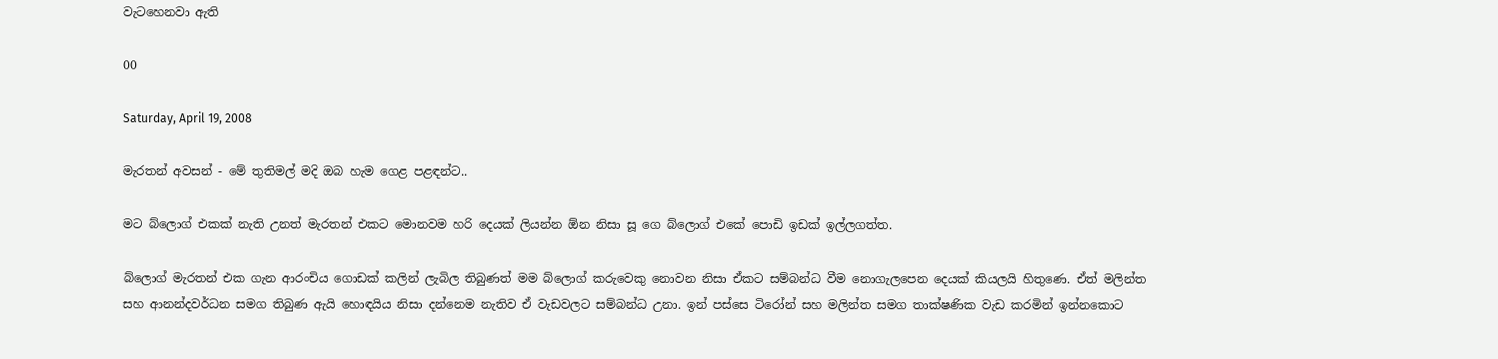වැටහෙනවා ඇති

00

Saturday, April 19, 2008

මැරතන් අවසන් - මේ තුතිමල් මදි ‍‍‍‍‍‍‍‍‍‍‍‍‍‍‍‍‍‍‍‍‍‍‍‍‍‍‍‍‍‍‍‍‍‍‍‍ඔබ හැම ගෙළ පළඳන්ට..

මට බ්ලොග් එකක් නැති උනත් මැරතන් එකට මොනවම හරි දෙයක් ලියන්න ඕන නිසා සූ ගෙ බ්ලොග් එකේ පොඩි ඉඩක් ඉල්ලගත්ත.

බ්ලොග් මැරතන් එක ගැන ආරංචිය ගොඩක් කලින් ලැබිල තිබුණත් මම බ්ලොග් කරුවෙකු නොවන නිසා ඒකට සම්බන්ධ වීම නොගැලපෙන දෙයක් කියලයි හිතුණෙ. ඒත් මලින්ත සහ ආනන්දවර්ධන සමග තිබුණ ඇයි හොඳයිය නිසා දන්නෙම නැතිව ඒ වැඩවලට සම්බන්ධ උනා. ඉන් පස්සෙ ටිරෝන් සහ මලින්ත සමග තාක්ෂණික වැඩ කරමින් ඉන්නකොට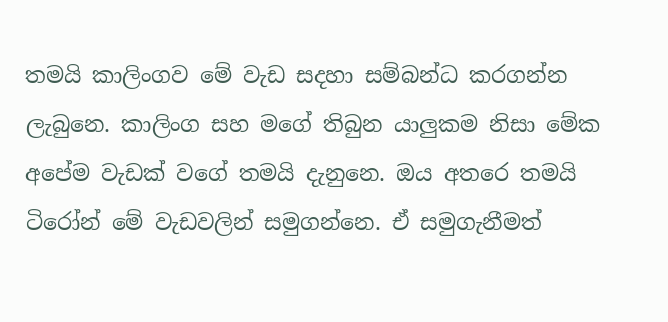තමයි කාලිංගව මේ වැඩ සදහා සම්බන්ධ කරගන්න ලැබුනෙ. කාලිංග සහ මගේ තිබුන යාලුකම නිසා මේක අපේම වැඩක් වගේ තමයි දැනුනෙ. ඔය අතරෙ තමයි ටිරෝන් මේ වැඩවලින් සමුගන්නෙ. ඒ සමුගැනීමත්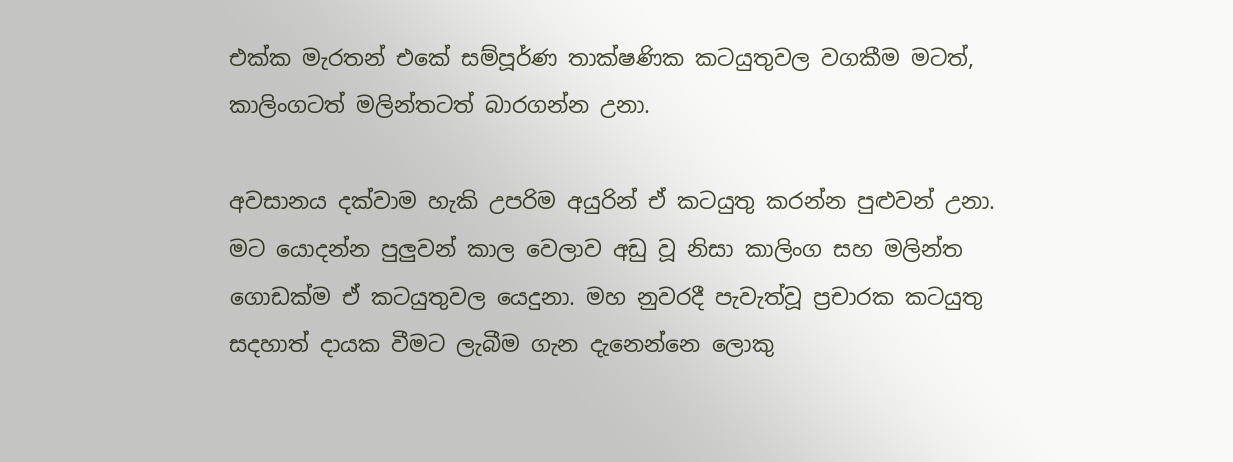එක්ක මැරතන් එකේ සම්පූර්ණ තාක්ෂණික කටයුතුවල වගකීම මටත්, කාලිංගටත් මලින්තටත් බාරගන්න උනා.

අවසානය දක්වාම හැකි උපරිම අයුරින් ඒ කටයුතු කරන්න පුළුවන් උනා. මට යොදන්න පුලුවන් කාල වෙලාව අඩු වූ නිසා කාලිංග සහ මලින්ත ගොඩක්ම ඒ කටයුතුවල යෙදුනා. මහ නුවරදී පැවැත්වූ ප්‍රචාරක කටයුතු සදහාත් දායක වීමට ලැබීම ගැන දැනෙන්නෙ ලොකු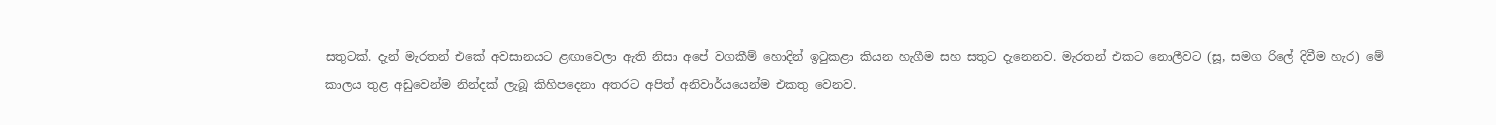සතුටක්. දැන් මැරතන් එකේ අවසානයට ළඟාවෙලා ඇති නිසා අපේ වගකීම් හොදින් ඉටුකළා කියන හැගීම සහ සතුට දැනෙනව. මැරතන් එකට නොලීවට (සූ, සමග රිලේ දිවීම හැර) මේ කාලය තුළ අඩුවෙන්ම නින්දක් ලැබූ කිහිපදෙනා අතරට අපිත් අනිවාර්යයෙන්ම එකතු වෙනව.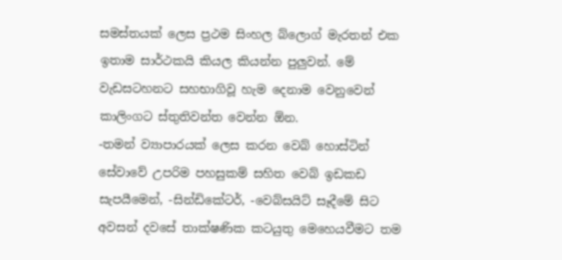සමස්තයක් ලෙස ප්‍රථම සිංහල බ්ලොග් මැරතන් එක ඉතාම සාර්ථකයි කියල කියන්න පුලුවන්. මේ වැඩසටහනට සහභාගිවූ හැම දෙනාම වෙනුවෙන් කාලිංගට ස්තුතිවන්ත වෙන්න ඕන.
-තමන් ව්‍යාපාරයක් ලෙස කරන වෙබ් හොස්ටින් සේවාවේ උපරිම පහසුකම් සහිත වෙබ් ඉඩකඩ සැපයීමෙන්, -සින්ඩිකේටර්, -වෙබ්සයිට් සෑදීමේ සිට අවසන් දවසේ තාක්ෂණික කටයුතු මෙහෙයවීමට තම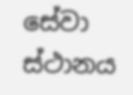සේවා ස්ථානය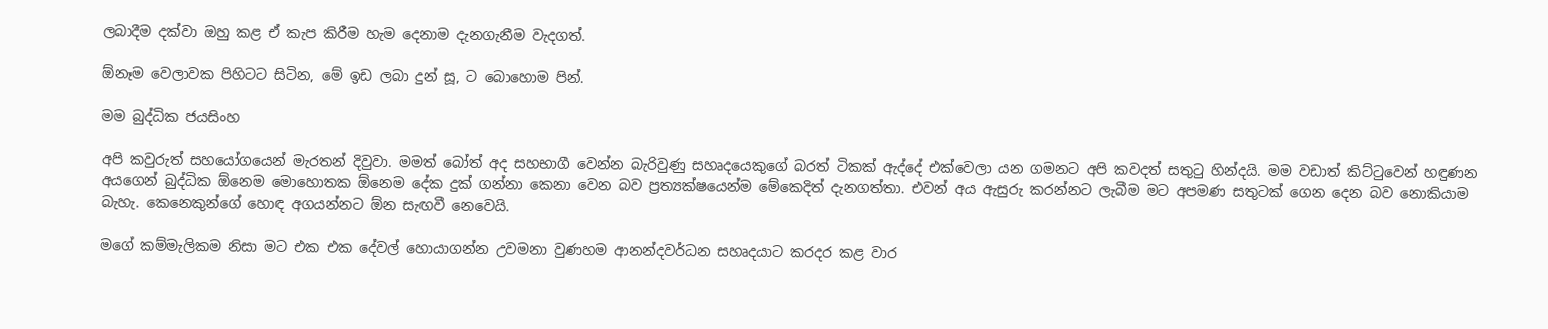ලබාදීම දක්වා ඔහු කළ ඒ කැප කිරීම හැම දෙනාම දැනගැනීම වැදගත්.

ඕනෑම වෙලාවක පිහිටට සිටින, මේ ඉඩ ලබා දුන් සූ, ට බොහොම පින්.

මම බුද්ධික ජයසිංහ

අපි කවුරුත් සහයෝගයෙන් මැරතන් දිවුවා. මමත් බෝත් අද සහභාගී වෙන්න බැරිවුණු සහෘදයෙකුගේ බරත් ටිකක් ඇද්දේ එක්වෙලා යන ගමනට අපි කවදත් සතුටු හින්දයි. මම වඩාත් කිට්ටුවෙන් හඳුණන අයගෙන් බුද්ධික ඕනෙම මොහොතක ඕනෙම දේක දුක් ගන්නා කෙනා වෙන බව ප්‍රත්‍යක්ෂයෙන්ම මේකෙදිත් දැනගත්තා. එවන් අය ඇසුරු කරන්නට ලැබීම මට අපමණ සතුටක් ‍ගෙන දෙන බව නොකියාම බැහැ. කෙනෙකු‍න්ගේ හොඳ අගයන්නට ඕන සැඟවී නෙවෙයි.

මගේ කම්මැලිකම නිසා මට එක එක දේවල් හොයාගන්න උවමනා වුණහම ආනන්දවර්ධන සහෘදයාට කරදර කළ වාර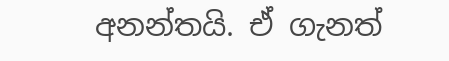අනන්තයි. ඒ ගැනත්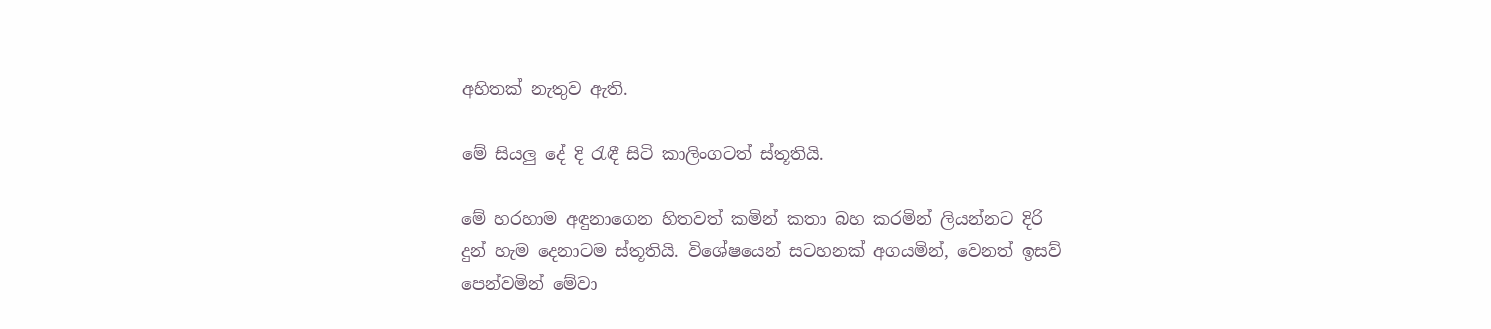අහිතක් නැතුව ඇති.

මේ සියලු දේ දි රැඳී සිටි කාලිංගටත් ස්තූතියි.

මේ හරහාම අඳුනාගෙන හිතවත් කමින් කතා බහ කරමින් ලියන්නට දිරි දුන් හැම දෙනාටම ස්තූතියි. වි‍ශේෂයෙන් සටහනක් අගයමින්, වෙනත් ඉසව් පෙන්වමින් මේවා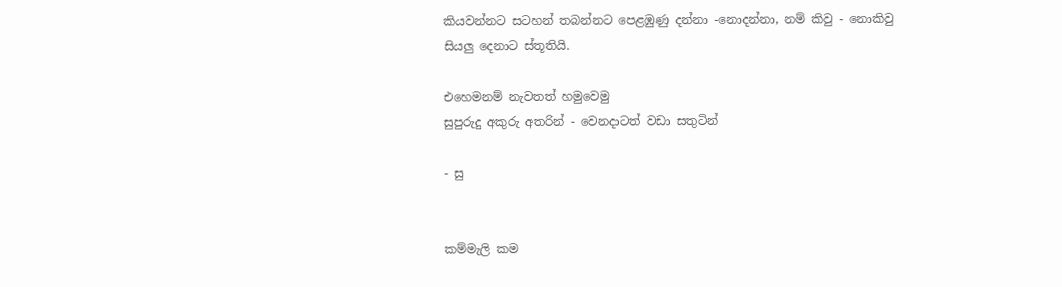කියවන්නට සටහන් තබන්නට පෙළඹුණු දන්නා -නොදන්නා, නම් කිවු - නොකිවු සියලු දෙනාට ස්තූතියි.

එහෙමනම් නැවතත් හමුවෙමු
සුපුරුදු අකුරු අතරින් - වෙනදාටත් වඩා සතුටින්

- සු


කම්මැලි කම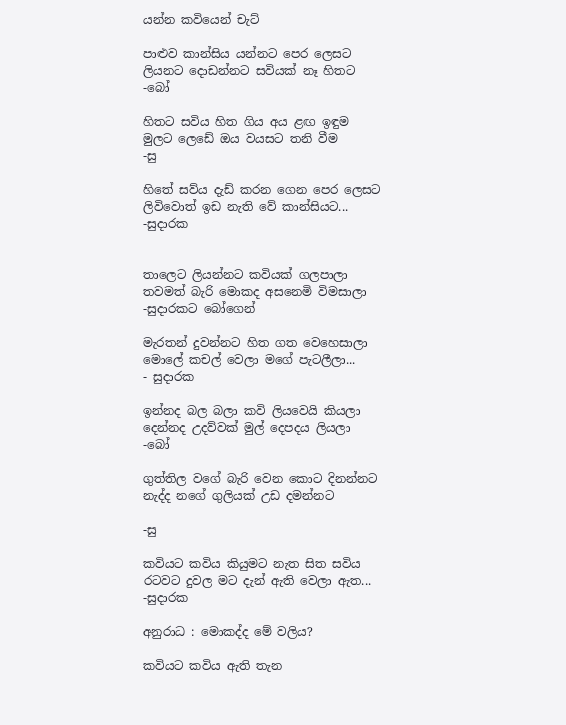යන්න කවියෙන් චැට්

පාළුව කාන්සිය යන්නට පෙර ලෙසට
ලියනට දොඩන්නට සවියක් නෑ හිතට
-බෝ

හිතට සවිය හිත ගිය අය ළඟ ඉඳුම
මුලට ලෙඩේ ඔය වයසට තනි වීම
-සු

හිතේ සව්ය දැඩ් කරන ගෙන පෙර ලෙසට
ලිවිවොත් ඉඩ නැති වේ කාන්සියට...
-සුදාරක


තාලෙට ලියන්නට කවියක් ගලපාලා
තවමත් බැරි මොකද අසනෙමි විමසාලා
-සුදාරකට බෝගෙන්

මැරතන් දුවන්නට හිත ගත වෙහෙසාලා
මොලේ කචල් වෙලා මගේ පැටලීලා...
- සුදාරක

ඉන්නද බල බලා කවි ලියවෙයි කියලා
දෙන්නද උදව්වක් මුල් දෙපදය ලියලා
-බෝ

ගුත්තිල වගේ බැරි වෙන කොට දිනන්නට
නැද්ද න‍ගේ ගුලියක් උඩ දමන්නට

-සු

කවියට කවිය කියුමට නැත සිත සවිය
රටවට දුවල මට දැන් ඇති වෙලා ඇත...
-සුදාරක

අනුරාධ : මොකද්ද මේ වලිය?

කවියට කවිය ඇති තැන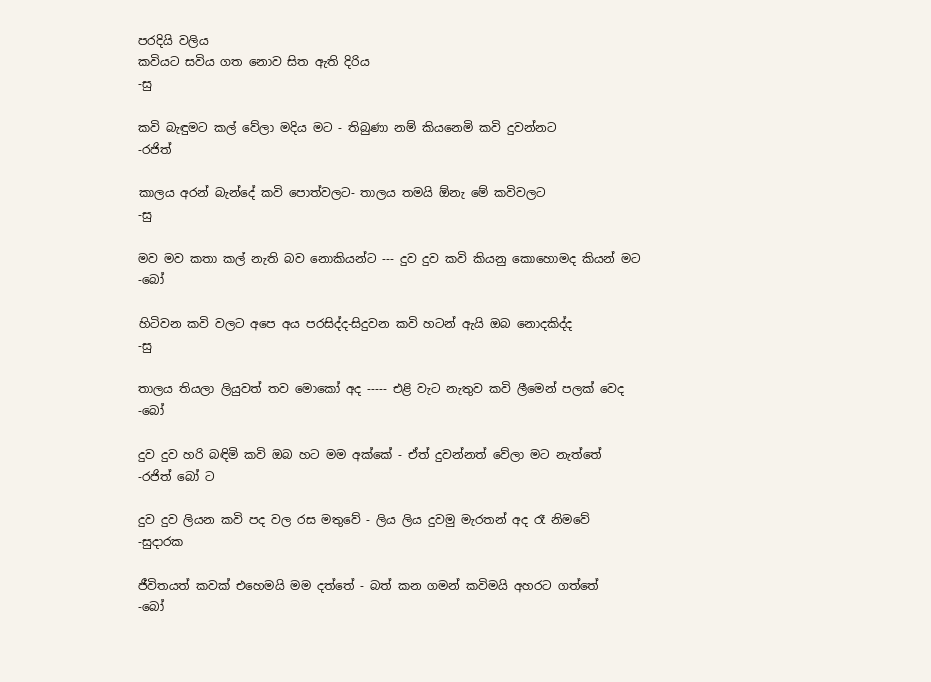පරදියි වලිය
කවියට සවිය ගත නොව සිත ඇති දිරිය
-සු

කවි බැඳුමට කල් වේලා මදිය මට - තිබුණා නම් කියනෙමි කවි දුවන්නට
-රජිත්

කාලය අරන් බැන්දේ කවි පොත්වලට- තාලය තමයි ඕනැ මේ කවිවලට
-සු

මව මව කතා කල් නැති බව නොකියන්ට --- දුව දුව කවි කියනු කොහොමද කියන් මට
-බෝ

හිටිවන කවි වලට අපෙ අය පරසිද්ද-සිදුවන කවි හටන් ඇයි ඔබ නොදකිද්ද
-සු

තාලය තියලා ලියුවත් තව මොකෝ අද ----- එළි වැට නැතුව කවි ලීමෙන් පලක් වෙද
-බෝ

දුව දුව හරි බඳිමි කවි ඔබ හට මම අක්කේ - ඒත් දුවන්නත් වේලා මට නැත්තේ
-රජිත් බෝ ට

දුව දුව ලියන කවි පද වල රස මතුවේ - ලිය ලිය දුවමු මැරතන් අද රෑ නිමවේ
-සුදාරක

ජීවිතයත් කවක් එහෙමයි මම දත්තේ - බත් කන ගමන් කවිමයි අහරට ගත්තේ
-බෝ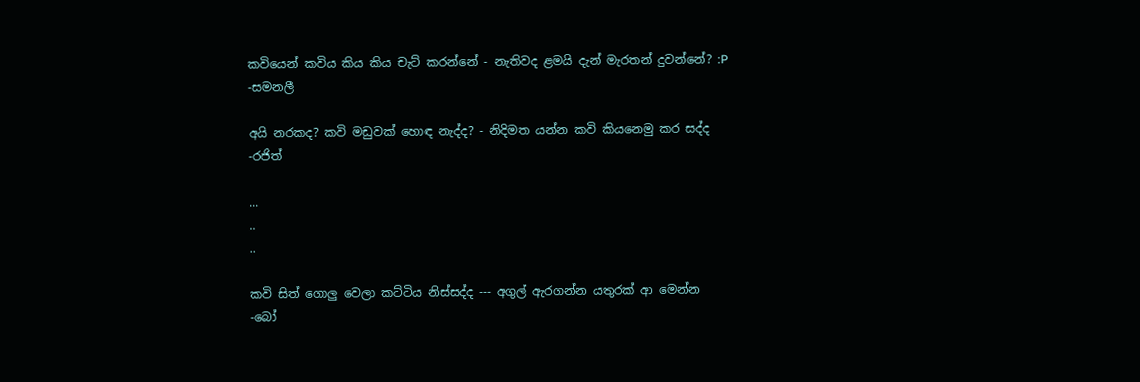කවියෙන් කවිය කිය කිය චැට්‌ කරන්නේ - නැතිවද ළමයි දැන් මැරතන් දුවන්නේ? :P
-සමනලී

අයි නරකද? කවි මඩුවක් හොඳ නැද්ද? - නිදිමත යන්න කවි කියනෙමු කර සද්ද
-රජිත්

...
..
..

කවි සිත් ගොලු වෙලා කට්ටිය නිස්සද්ද --- අගුල් ඇරගන්න යතුරක් ආ මෙන්න
-බෝ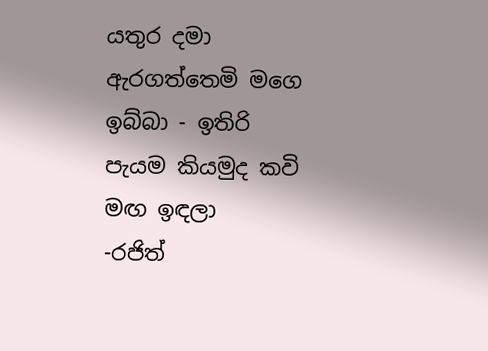යතුර දමා ඇරගත්තෙමි මගෙ ඉබ්බා - ඉතිරි පැයම කියමුද කවි මඟ ඉඳලා
-රජිත්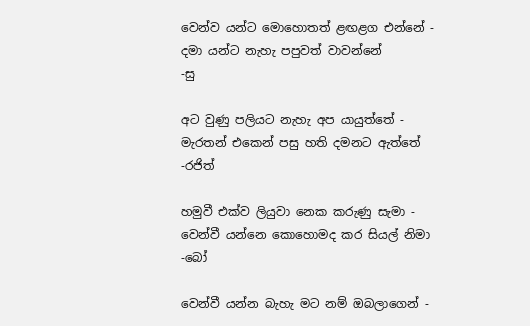වෙන්ව යන්ට මොහොතත් ළඟළග එන්නේ - දමා යන්ට නැහැ පපුවත් වාවන්නේ
-සු

අට වුණු පලියට නැහැ අප යායුත්තේ - මැරතන් එකෙන් පසු හති දමනට ඇත්තේ
-රජිත්

හමුවී එක්ව ලියුවා නෙක කරුණු සැමා - වෙන්වී යන්නෙ කොහොමද කර සියල් නිමා
-බෝ

වෙන්වී යන්න බැහැ මට නම් ඔබලාගෙන් -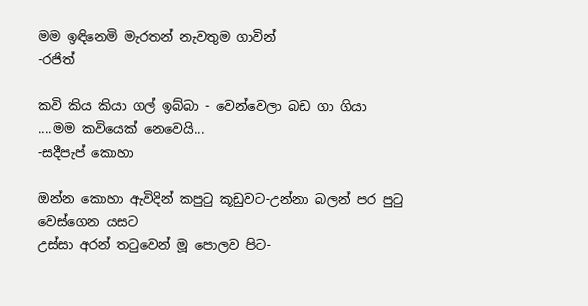මම ඉඳිනෙමි මැරතන් නැවතුම ගාවින්
-රජිත්

කවි කිය කියා ගල් ඉබ්බා - වෙන්වෙලා බඩ ගා ගියා ....මම කවියෙක් නෙවෙයි...
-සදීපැප් කොහා

ඔන්න කොහා ඇවිදින් කපුටු කූඩුවට-උන්නා බලන් පර පුටු වෙස්ගෙන යසට
උස්සා අරන් තටුවෙන් මූ පොලව පිට-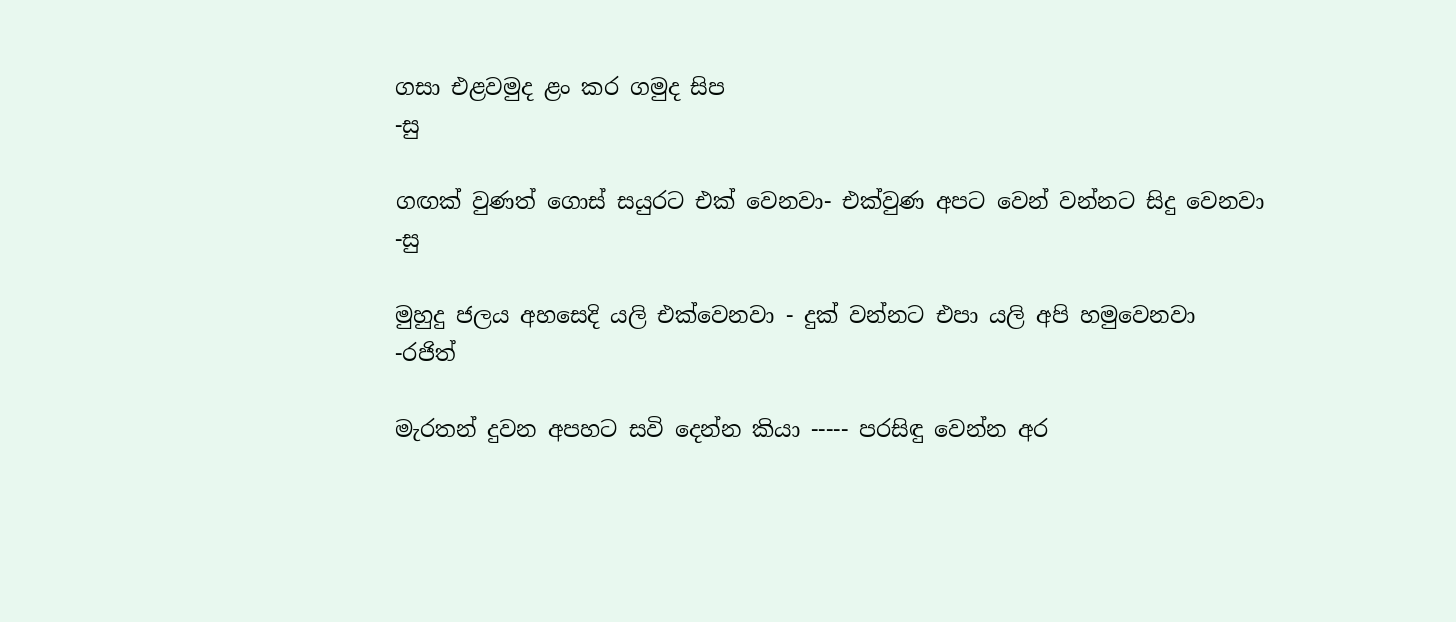ගසා එළවමුද ළං කර ගමුද සිප
-සු

ගඟක් වුණත් ‍ගොස් සයුරට එක් වෙනවා- එක්වුණ අපට වෙන් වන්නට සිදු වෙනවා
-සු

මුහුදු ජලය අහසෙදි යලි එක්වෙනවා - දුක් වන්නට එපා යලි අපි හමුවෙනවා
-රජිත්

මැරතන් දුවන අපහට සවි දෙන්න කියා ----- පරසිඳු වෙන්න අර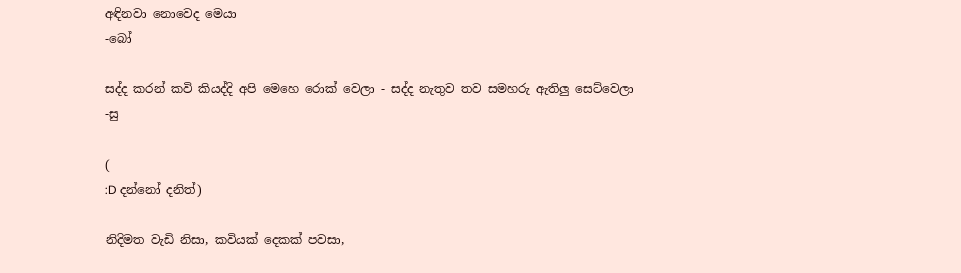අඳිනවා නොවෙද මෙයා
-බෝ

සද්ද කරන් කවි කියද්දි අපි මෙහෙ රොක් වෙලා - සද්ද නැතුව තව සමහරු ඇතිලු සෙට්වෙලා
-සු

(
:D දන්නෝ දනිත්)

නිදිමත වැඩි නිසා, කවියක් දෙකක් පවසා,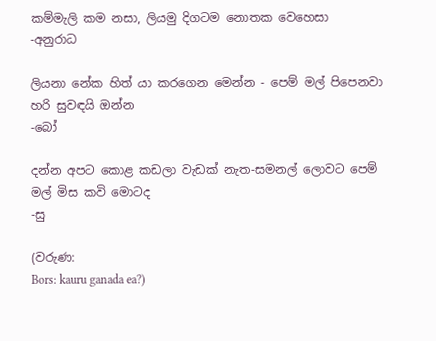කම්මැලි කම නසා, ලියමු දිගටම නොතක වෙහෙසා
-අනුරාධ

ලියනා නේක හිත් යා කරගෙන මෙන්න - පෙම් මල් පිපෙනවා හරි සුවඳයි ඔන්න
-බෝ

දන්න අපට කොළ කඩලා වැඩක් නැත-සමනල් ලොවට පෙම් මල් මිස කවි මොටද
-සු

(වරුණ:
Bors: kauru ganada ea?)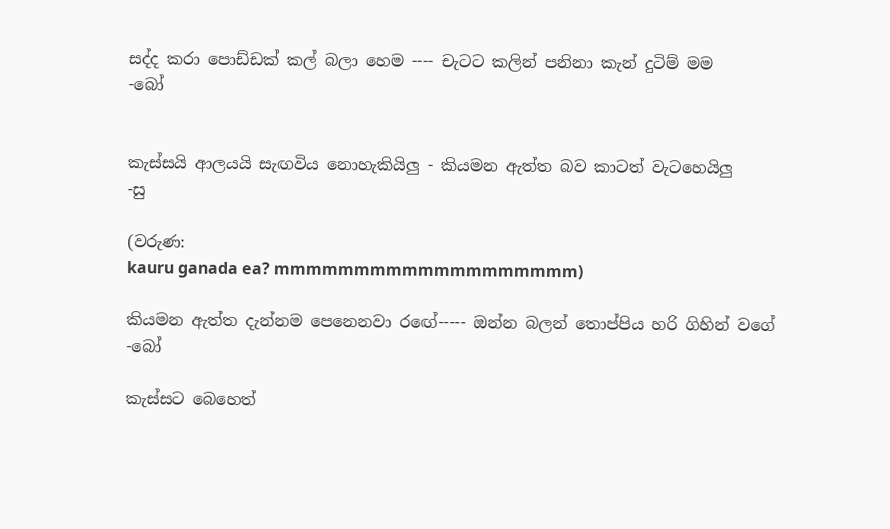සද්ද කරා පොඩ්ඩක් කල් බලා හෙම ---- චැටට කලින් පනිනා කැන් දුටිම් මම
-බෝ


කැස්සයි ආලයයි සැඟවිය නොහැකියිලු - කියමන ඇත්ත බව කාටත් වැටහෙයිලු
-සු

(වරුණ:
kauru ganada ea? mmmmmmmmmmmmmmmmmmm)

කියමන ඇත්ත දැන්නම පෙනෙනවා රඟේ----- ඔන්න බලන් තොප්පිය හරි ගිහින් වගේ
-බෝ

කැස්සට බෙහෙත්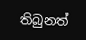තිබුනත්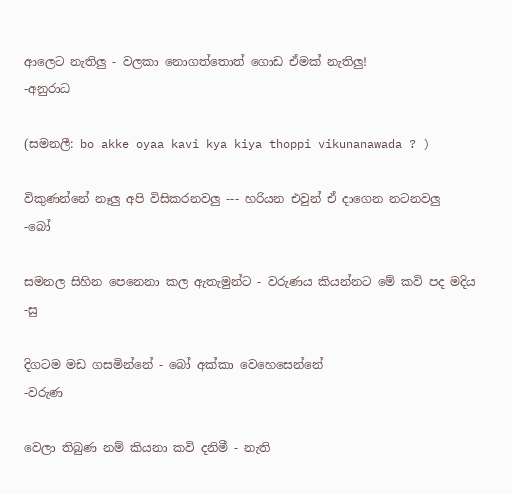ආලෙට නැතිලු - වලකා නොගත්තොත් ගොඩ ඒමක් නැතිලු!
-අනුරාධ

(සමනලී: bo akke oyaa kavi kya kiya thoppi vikunanawada ? )

විකුණන්නේ නෑලු අපි විසිකරනවලු --- හරියන එවුන් ඒ දාගෙන නටනවලු
-බෝ

සමනල සිහින පෙනෙනා කල ඇතැමුන්ට - වරුණය කියන්නට මේ කවි පද මදිය
-සු

දිගටම මඩ ගසමින්නේ - බෝ අක්කා වෙහෙසෙන්නේ
-වරුණ

වෙලා තිබුණ නම් කියනා කවි දනිමී - නැති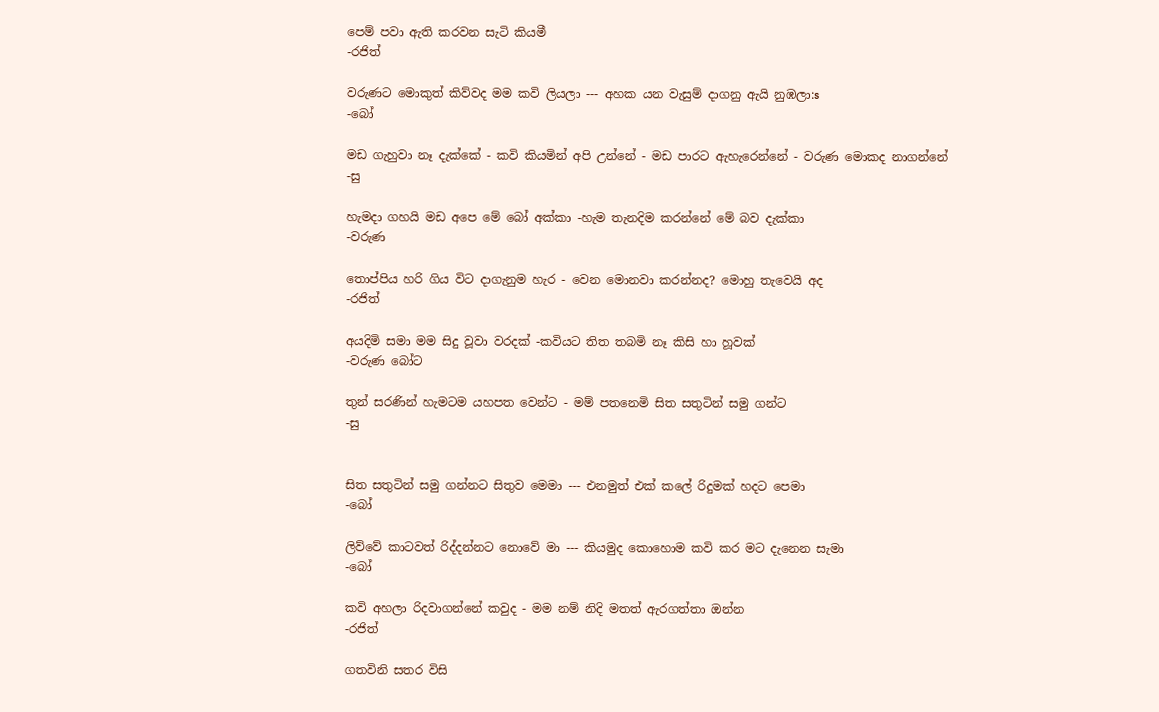පෙම් පවා ඇති කරවන සැටි කියමී
-රජිත්

වරුණට මොකුත් කිව්වද මම කවි ලියලා --- අහක යන වැසුම් දාගනු ඇයි නුඹලා:s
-බෝ

මඩ ගැහුවා නෑ දැක්කේ - කවි කියමින් අපි උන්නේ - මඩ පාරට ඇහැරෙන්නේ - වරුණ මොකද නාගන්නේ
-සු

හැමදා ගහයි මඩ අපෙ මේ බෝ අක්කා -හැම තැනදිම කරන්නේ මේ බව දැක්කා
-වරුණ

තොප්පිය හරි ගිය විට දාගැනුම හැර - වෙන මොනවා කරන්නද? මොහු තැවෙයි අද
-රජිත්

අයදිමි සමා මම සිදු වූවා වරදක් -කවියට තිත තබමි නෑ කිසි හා හූවක්
-වරුණ බෝට

තුන් සරණින් හැමටම යහපත වෙන්ට - මම් පතනෙමි සිත සතුටින් සමු ගන්ට
-සු


සිත සතුටින් සමු ගන්නට සිතුව මෙමා --- එනමුත් එක් කලේ රිදුමක් හදට පෙමා
-බෝ

ලිව්වේ කාටවත් රිද්දන්නට නොවේ මා --- කියමුද කොහොම කවි කර මට දැනෙන සැමා
-බෝ

කවි අහලා රිදවාගන්නේ කවුද - මම නම් නිදි මතත් ඇරගත්තා ඔන්න
-රජිත්

ගතවිනි සතර විසි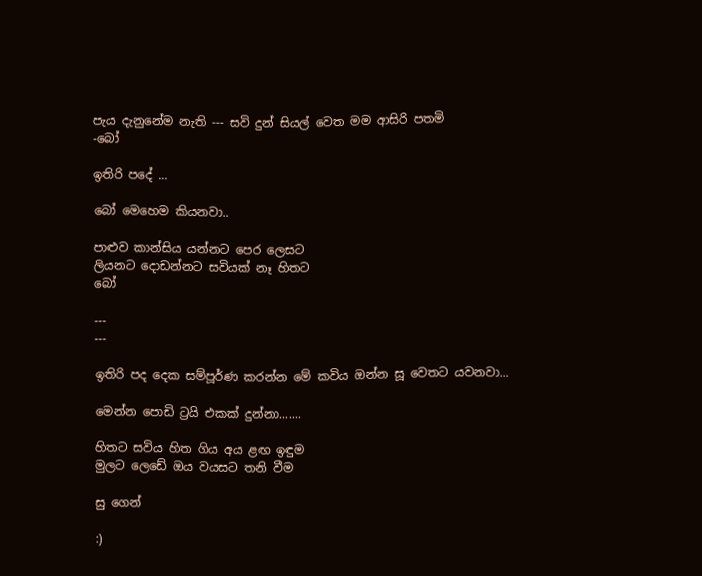පැය දැනුනේම නැති --- සවි දුන් සියල් වෙත මම ආසිරි පතමි
-බෝ

ඉතිරි පදේ ...

බෝ මෙහෙම කියනවා..

පාළුව කාන්සිය යන්නට පෙර ලෙසට
ලියනට දොඩන්නට සවියක් නෑ හිතට
බෝ

---
---

ඉතිරි පද දෙක සම්පූර්ණ කරන්න මේ කවිය ඔන්න සූ වෙතට යවනවා...

මෙන්න පොඩි ට්‍රයි එකක් දුන්නා.......

හිතට සවිය හිත ගිය අය ළඟ ඉඳුම
මුලට ලෙඩේ ඔය වයසට තනි වීම

සු ගෙන්

:)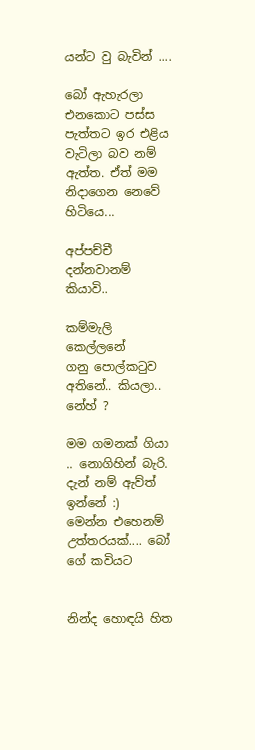යන්ට වු බැවින් ....

බෝ ඇහැරලා එනකොට පස්ස පැත්තට ඉර එළිය වැටිලා බව නම් ඇත්ත. ඒත් මම නිදාගෙන නෙවේ
හිටියෙ...

අප්පච්චී දන්නවානම් කියාවි..

කම්මැලි කෙල්ලනේ
ගනු පොල්කටුව අතිනේ.. කියලා.. නේහ් ?

මම ගමනක් ගියා .. නොගිහින් බැරි. දැන් නම් ඇව්ත් ඉන්නේ :)
මෙන්න එහෙනම් උත්තරයක්.... බෝ ගේ කවියට


නින්ද හොඳයි හිත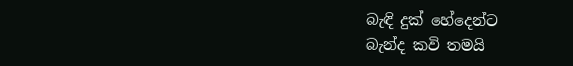බැඳි දුක් හේදෙන්ට
බැන්ද කවි තමයි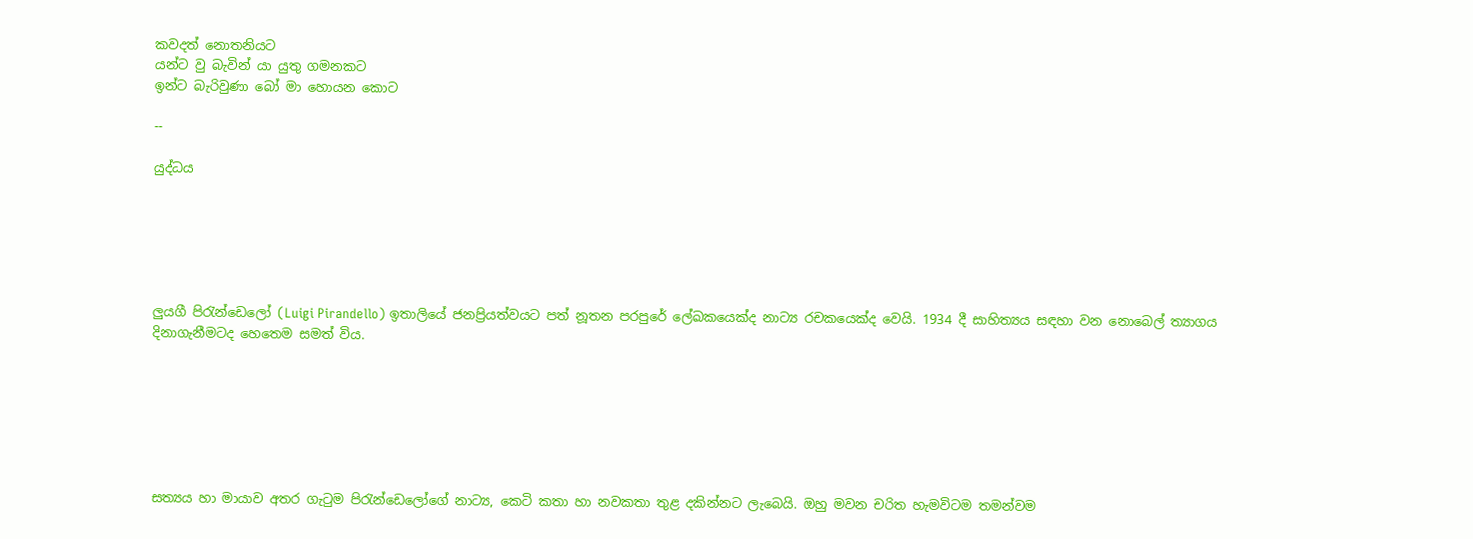කවදත් නොතනියට
යන්ට වු බැවින් යා යුතු ගමනකට
ඉන්ට බැරිවුණා ‍බෝ මා හොයන කොට

--

යුද්ධය






ලුයගී පිරැන්ඩෙලෝ (Luigi Pirandello) ඉතාලියේ ජනප්‍රියත්වයට පත් නූතන පරපුරේ ලේඛකයෙක්ද නාට්‍ය රචකයෙක්ද වෙයි. 1934 දී සාහිත්‍යය සඳහා වන නොබෙල් ත්‍යාගය දිනාගැනීමටද හෙතෙම සමත් විය.







සත්‍යය හා මායාව අතර ගැටුම පිරැන්ඩෙලෝගේ නාට්‍ය, කෙටි කතා හා නවකතා තුළ දකින්නට ලැබෙයි. ඔහු මවන චරිත හැමවිටම තමන්වම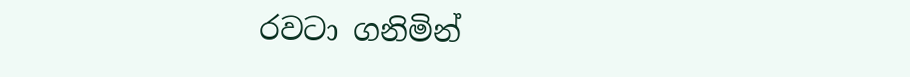රවටා ගනිමින්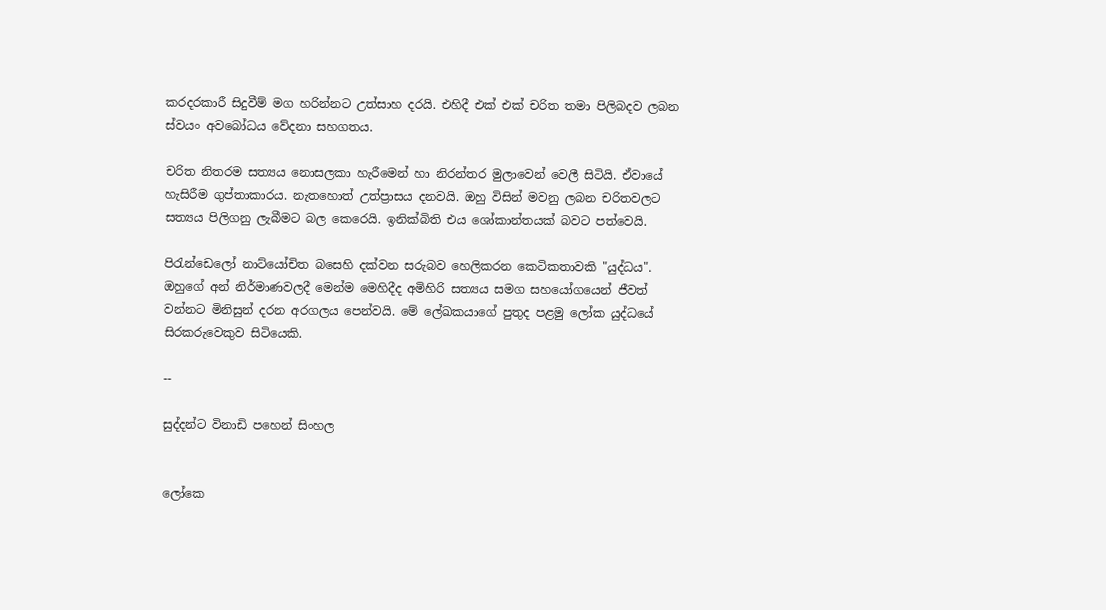කරදරකාරී සිදුවීම් මග හරින්නට උත්සාහ දරයි. එහිදී එක් එක් චරිත තමා පිලිබදව ලබන ස්වයං අවබෝධය වේදනා සහගතය.

චරිත නිතරම සත්‍යය නොසලකා හැරීමෙන් හා නිරන්තර මුලාවෙන් වෙලී සිටියි. ඒවායේ හැසිරීම ගුප්තාකාරය. නැතහොත් උත්ප්‍රාසය දනවයි. ඔහු විසින් මවනු ලබන චරිතවලට සත්‍යය පිලිගනු ලැබීමට බල කෙරෙයි. ඉනික්බිති එය ශෝකාන්තයක් බවට පත්වෙයි.

පිරැන්ඩෙලෝ නාට්යෝචිත බසෙහි දක්වන සරුබව හෙලිකරන කෙටිකතාවකි "යුද්ධය". ඔහුගේ අන් නිර්මාණවලදී මෙන්ම මෙහිදීද අමිහිරි සත්‍යය සමග සහයෝගයෙන් ජීවත් වන්නට මිනිසුන් දරන අරගලය පෙන්වයි. මේ ලේඛකයාගේ පුතුද පළමු ලෝක යුද්ධයේ සිරකරුවෙකුව සිටියෙකි.

--

සුද්දන්ට විනාඩි පහෙන් සිංහල


ලෝකෙ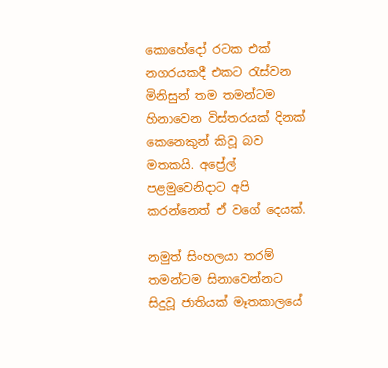කොහේදෝ රටක එක් නගරයකදී එකට රැස්වන මිනිසුන් තම තමන්ටම හිනාවෙන විස්තරයක් දිනක් කෙනෙකුන් කිවූ බව මතකයි. අප්‍රේල් පළමුවෙනිදාට අපි කරන්නෙත් ඒ වගේ දෙයක්.

නමුත් සිංහලයා තරම් තමන්ටම සිනාවෙන්නට සිදුවූ ජාතියක් මෑතකාලයේ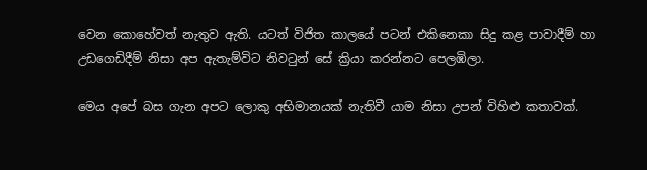වෙන කොහේවත් නැතුව ඇති. යටත් විජිත කාලයේ පටන් එකිනෙකා සිදු කළ පාවාදීම් හා උඩගෙඩිදීම් නිසා අප ඇතැම්විට නිවටුන් සේ ක්‍රියා කරන්නට පෙලඹිලා.

මෙය අපේ බස ගැන අපට ලොකු අභිමානයක් නැතිවී යාම නිසා උපන් විහිළු කතාවක්.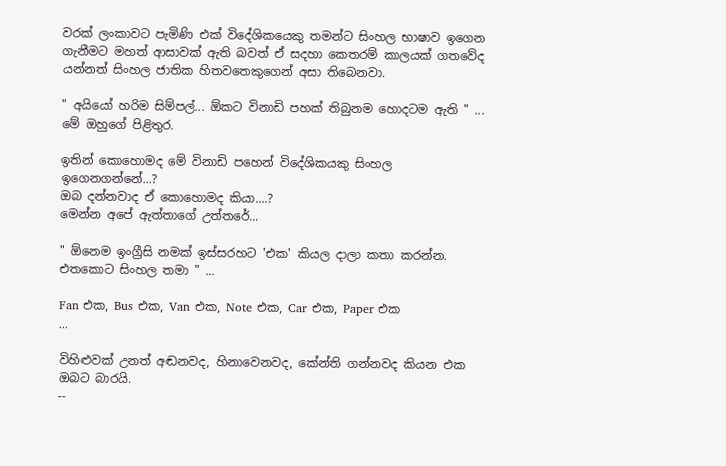වරක් ලංකාවට පැමිණි එක් විදේශිකයෙකු තමන්ට සිංහල භාෂාව ඉගෙන ගැනීමට මහත් ආසාවක් ඇති බවත් ඒ සදහා කෙතරම් කාලයක් ගතවේද යන්නත් සිංහල ජාතික හිතවතෙකුගෙන් අසා තිබෙනවා.

" අයියෝ හරිම සිම්පල්... ඕකට විනාඩි පහක් තිබුනම හොදටම ඇති " ... මේ ඔහුගේ පිළිතුර.

ඉතින් කොහොමද මේ විනාඩි පහෙන් විදේශිකයකු සිංහල ඉගෙනගන්නේ...?
ඔබ දන්නවාද ඒ කොහොමද කියා....?
මෙන්න අපේ ඇත්තාගේ උත්තරේ...

" ඕනෙම ඉංග්‍රීසි නමක් ඉස්සරහට 'එක' කියල දාලා කතා කරන්න. එතකොට සිංහල තමා " ...

Fan එක, Bus එක, Van එක, Note එක, Car එක, Paper එක
...

විහිළුවක් උනත් අඬනවද, හිනාවෙනවද, කේන්ති ගන්නවද කියන එක ඔබට බාරයි.
--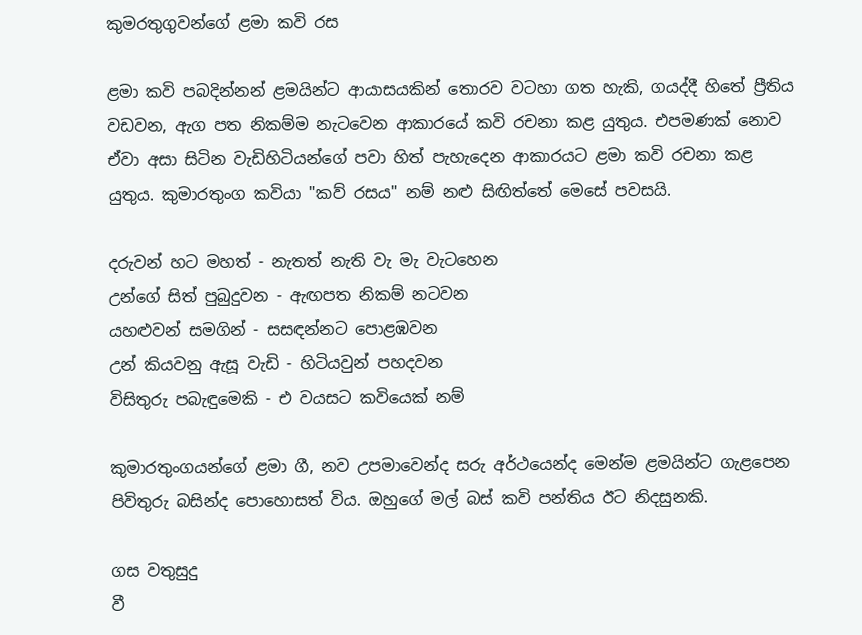කුමරතුගුවන්ගේ ළමා කවි රස

ළමා කවි පබදින්නන් ළමයින්ට ආයාසයකින් තොරව වටහා ගත හැකි, ගයද්දී හිතේ ප්‍රීතිය වඩවන, ඇග පත නිකම්ම නැටවෙන ආකාරයේ කවි රචනා කළ යුතුය. එපමණක් නොව ඒවා අසා සිටින වැඩිහිටියන්ගේ පවා හිත් පැහැදෙන ආකාරයට ළමා කවි රචනා කළ යුතුය. කුමාරතුංග කවියා "කව් රසය" නම් නළු සිඟිත්තේ මෙසේ පවසයි.

දරුවන් හට මහත් - නැතත් නැති වැ මැ වැටහෙන
උන්ගේ සිත් පුබුදුවන - ඇඟපත නිකම් නටවන
යහළුවන් සමගින් - සසඳන්නට පොළඹවන
උන් කියවනු ඇසූ වැඩි - හිටියවුන් පහදවන
විසිතුරු පබැඳුමෙකි - එ වයසට කවියෙක් නම්

කුමාරතුංගයන්ගේ ළමා ගී, නව උපමාවෙන්ද සරු අර්ථයෙන්ද මෙන්ම ළමයින්ට ගැළපෙන පිවිතුරු බසින්ද පොහොසත් විය. ඔහුගේ මල් බස් කවි පන්තිය ඊට නිදසුනකි.

ගස වතුසුදු
වී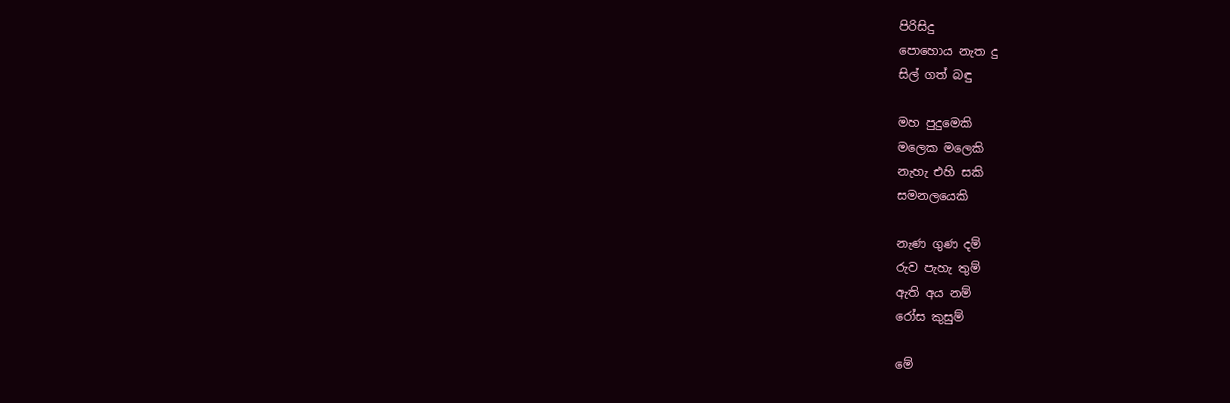පිරිසිදු
පොහොය නැත දු
සිල් ගත් බඳු

මහ පුදුමෙකි
මලෙක මලෙකි
නැහැ එහි සකි
සමනලයෙකි

නැණ ගුණ දම්
රුව පැහැ තුම්
ඇති අය නම්
රෝස කුසුම්

මේ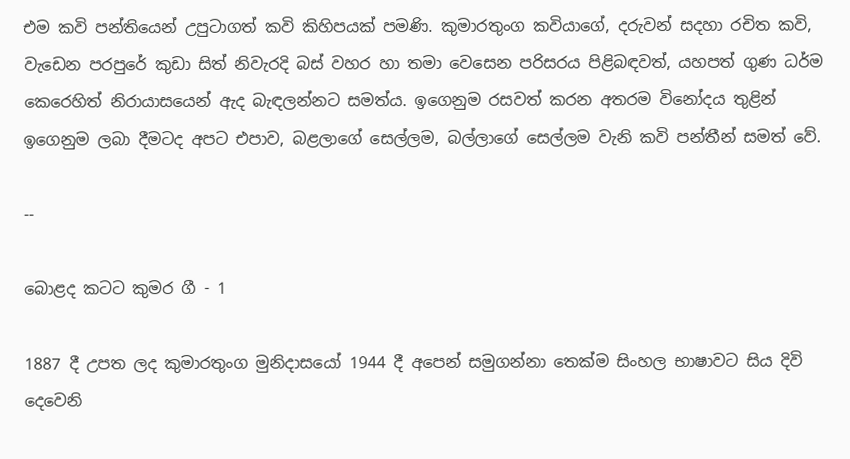එම කවි පන්තියෙන් උපුටාගත් කවි කිහිපයක් පමණි. කුමාරතුංග කවියාගේ, දරුවන් සදහා රචිත කවි, වැඩෙන පරපුරේ කුඩා සිත් නිවැරදි බස් වහර හා තමා වෙසෙන පරිසරය පිළිබඳවත්, යහපත් ගුණ ධර්ම කෙරෙහිත් නිරායාසයෙන් ඇද බැඳලන්නට සමත්ය. ඉගෙනුම රසවත් කරන අතරම විනෝදය තුළින් ඉගෙනුම ලබා දීමටද අපට එපාව, බළලාගේ සෙල්ලම, බල්ලාගේ සෙල්ලම වැනි කවි පන්තීන් සමත් වේ.

--

බොළද කටට කුමර ගී - 1

1887 දී උපත ලද කුමාරතුංග මුනිදාසයෝ 1944 දී අපෙන් සමුගන්නා තෙක්ම සිංහල භාෂාවට සිය දිවි දෙවෙනි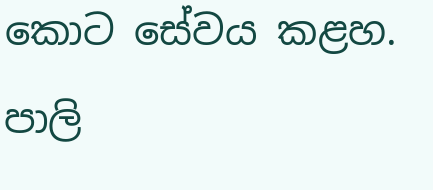කොට සේවය කළහ. පාලි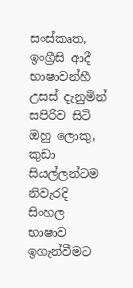සංස්කෘත, ඉංග්‍රීසි ආදී භාෂාවන්හී උසස් දැනුමින් සපිරිව සිටි ඔහු ලොකු, කුඩා සියල්ලන්ටම නිවැරදි සිංහල භාෂාව ඉගැන්වීමට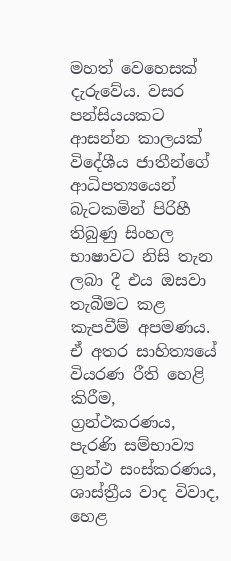මහත් වෙහෙසක් දැරුවේය. වසර පන්සියයකට ආසන්න කාලයක් විදේශීය ජාතීන්ගේ ආධිපත්‍යයෙන් බැටකමින් පිරිහී තිබුණු සිංහල භාෂාවට නිසි තැන ලබා දී එය ඔසවා තැබීමට කළ කැපවීම් අපමණය. ඒ අතර සාහිත්‍යයේ වියරණ රීති හෙළි කිරීම, ග්‍රන්ථකරණය, පැරණි සම්භාව්‍ය ග්‍රන්ථ සංස්කරණය, ශාස්ත්‍රීය වාද විවාද, හෙළ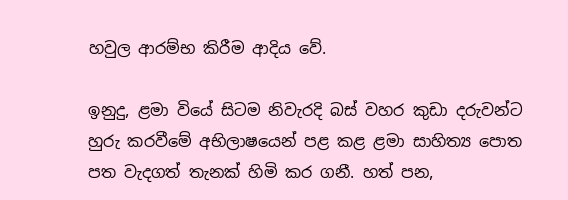හවුල ආරම්භ කිරීම ආදිය වේ.

ඉනුදු, ළමා වියේ සිටම නිවැරදි බස් වහර කුඩා දරුවන්ට හුරු කරවීමේ අභිලාෂයෙන් පළ කළ ළමා සාහිත්‍ය පොත පත වැදගත් තැනක් හිමි කර ගනී. හත් පන,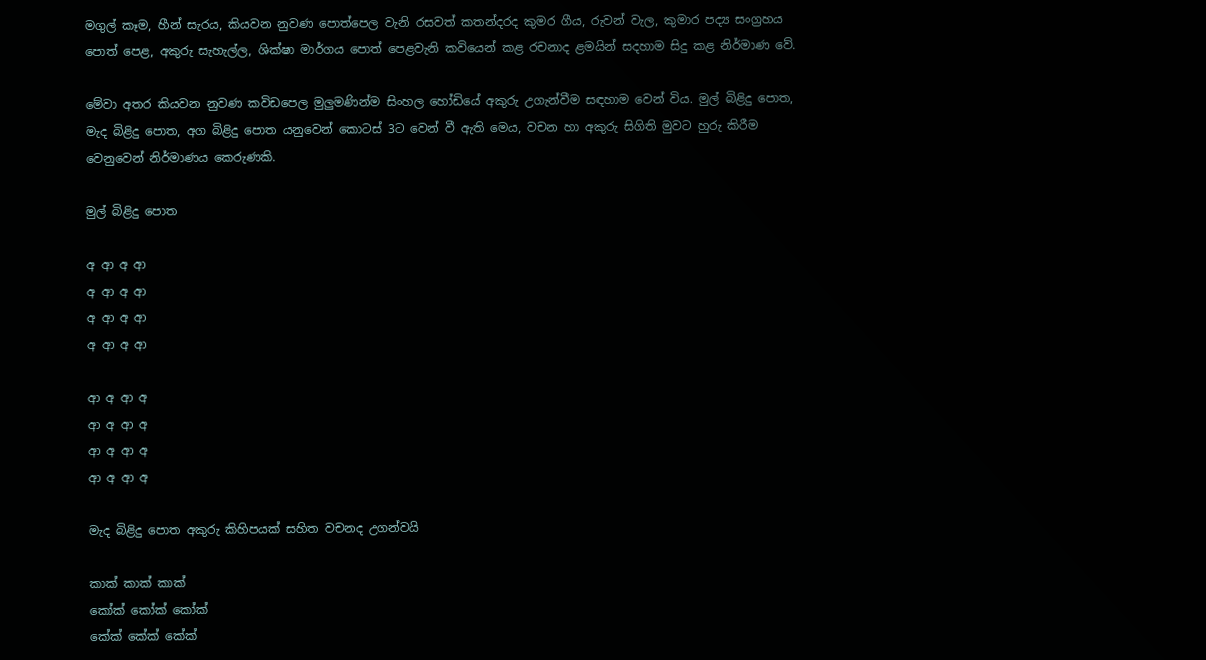මගුල් කෑම, හීන් සැරය, කියවන නුවණ පොත්පෙල වැනි රසවත් කතන්දරද කුමර ගීය, රුවන් වැල, කුමාර පද්‍ය සංග්‍රහය පොත් පෙළ, අකුරු සැහැල්ල, ශික්ෂා මාර්ගය පොත් පෙළවැනි කවියෙන් කළ රචනාද ළමයින් සදහාම සිදු කළ නිර්මාණ වේ.

මේවා අතර කියවන නුවණ කවිඩපෙල මුලුමණින්ම සිංහල හෝඩියේ අකුරු උගැන්වීම සඳහාම වෙන් විය. මුල් බිළිදු පොත, මැද බිළිදු පොත, අග බිළිදු පොත යනුවෙන් කොටස් 3ට වෙන් වී ඇති මෙය, වචන හා අකුරු සිගිති මුවට හුරු කිරීම වෙනුවෙන් නිර්මාණය කෙරුණකි.

මුල් බිළිදු පොත

අ ආ අ ආ
අ ආ අ ආ
අ ආ අ ආ
අ ආ අ ආ

ආ අ ආ අ
ආ අ ආ අ
ආ අ ආ අ
ආ අ ආ අ

මැද බිළිදු පොත අකුරු කිහිපයක් සහිත වචනද උගන්වයි

කාක් කාක් කාක්
කෝක් කෝක් කෝක්
කේක් කේක් කේක්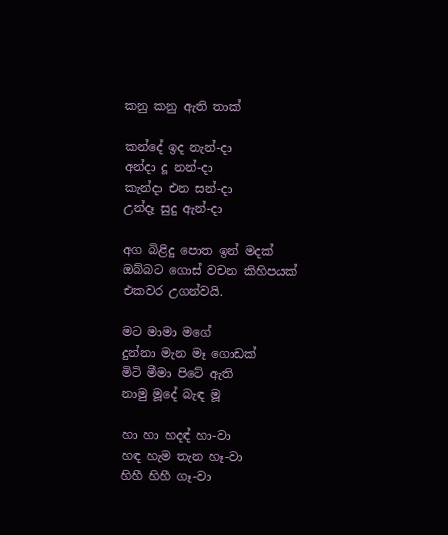කනු කනු ඇති තාක්

කන්දේ ඉද නැන්-දා
අන්දා දූ නන්-දා
කැන්දා එන සන්-දා
උන්දෑ සුදු ඇන්-දා

අග බිළිදු පොත ඉන් මදක් ඔබ්බට ගොස් වචන කිහිපයක් එකවර උගන්වයි.

මට මාමා මගේ
දුන්නා මැන මෑ ගොඩක්
මිටි මීමා පිටේ ඇති
නාමු මූදේ බැඳ මූ

හා හා හදඳ් හා-වා
හඳ හැම තැන හෑ-වා
හිහී හිහී ගෑ-වා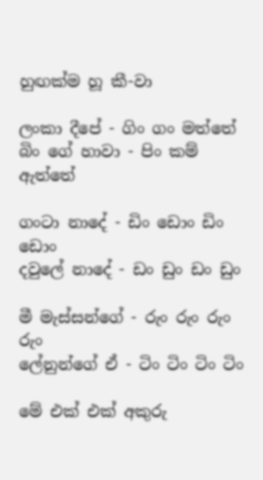හුඟක්ම හූ කී-වා

ලංකා දීපේ - ගිං ගං මත්තේ
බිං ගේ හාවා - පිං කම් ඇත්තේ

ගංටා නාදේ - ඩිං ඩොං ඩිං ඩොං
දවුලේ නාදේ - ඩං ඩුං ඩං ඩුං

මී මැස්සන්ගේ - රුං රුං රුං රුං
ලේනුන්ගේ ඒ - ටිං ටිං ටිං ටිං

මේ එක් එක් අකුරු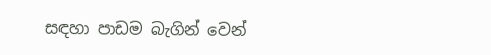සඳහා පාඩම බැගින් වෙන්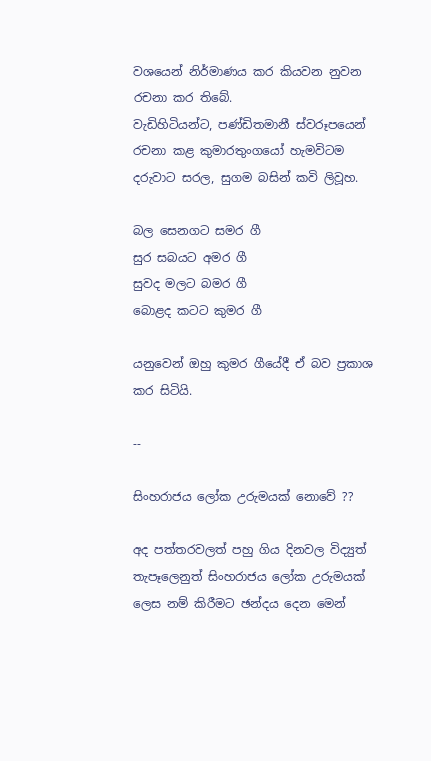වශයෙන් නිර්මාණය කර කියවන නුවන රචනා කර තිබේ.
වැඩිහිටියන්ට, පණ්ඩිතමානී ස්වරූපයෙන් රචනා කළ කුමාරතුංගයෝ හැමවිටම දරුවාට සරල, සුගම බසින් කවි ලිවූහ.

බල සෙනගට සමර ගී
සුර සබයට අමර ගී
සුවද මලට බමර ගී
බොළද කටට කුමර ගී

යනුවෙන් ඔහු කුමර ගීයේදී ඒ බව ප්‍රකාශ කර සිටියි.

--

සිංහරාජය ‍ලෝක උරුමයක් නොවේ ??

අද පත්තරවලත් පහු ගිය දිනවල විද්‍යුත් තැපෑලෙනුත් සිංහරාජය ‍ලෝක උරුමයක් ලෙස නම් කිරීමට ඡන්දය දෙන මෙන්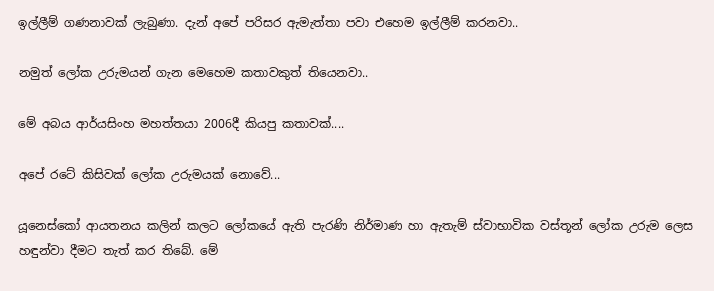ඉල්ලීම් ගණනාවක් ලැබුණා. දැන් අපේ පරිසර ඇමැත්තා පවා එහෙම ඉල්ලීම් කරනවා..

නමුත් ලෝක උරුමයන් ගැන මෙහෙම කතාවකුත් තියෙනවා..

මේ අබය ආර්යසිංහ මහත්තයා 2006දී කියපු කතාවක්....

අපේ රටේ කිසිවක් ලෝක උරුමයක් නොවේ...

යූනෙස්කෝ ආයතනය කලින් කලට ලෝකයේ ඇති පැරණි නිර්මාණ හා ඇතැම් ස්වාභාවික වස්තූන් ලෝක උරුම ලෙස හඳුන්වා දීමට තැත් කර තිබේ. මේ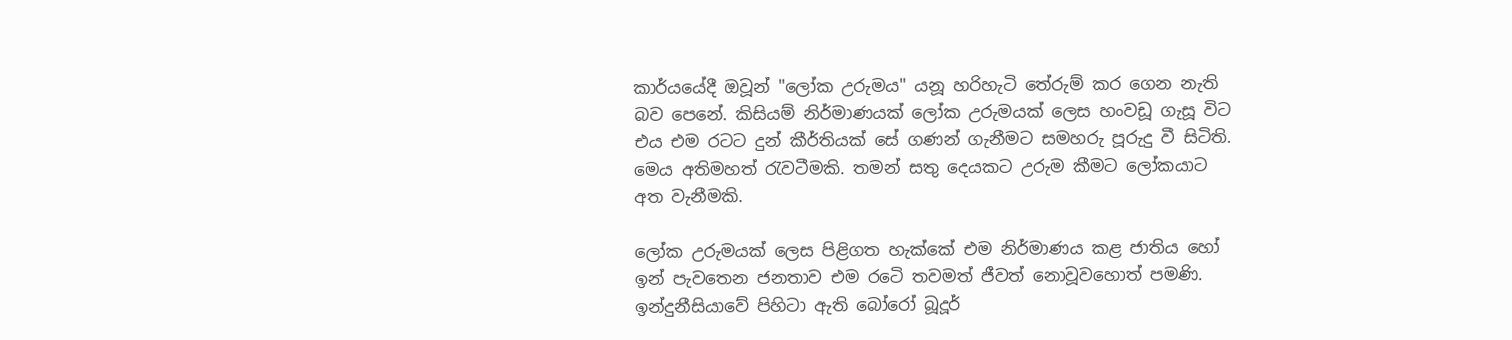කාර්යයේදී ඔවූන් "ලෝක උරුමය" යනූ හරිහැටි තේරුම් කර ගෙන නැති බව පෙනේ. කිසියම් නිර්මාණයක් ලෝක උරුමයක් ලෙස හංවඩූ ගැසූ විට එය එම රටට දුන් කීර්තියක් සේ ගණන් ගැනීමට සමහරු පූරුදු වී සිටිති. මෙය අතිමහත් රැවටීමකි. තමන් සතු දෙයකට උරුම කීමට ලෝකයාට අත වැනීමකි.

ලෝක උරුමයක් ලෙස පිළිගත හැක්කේ එම නිර්මාණය කළ ජාතිය හෝ ඉන් පැවතෙන ජනතාව එම රටෙි තවමත් ජීවත් නොවූවහොත් පමණි. ඉන්දුනීසියාවේ පිහිටා ඇති බෝරෝ බූදූර්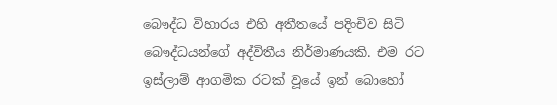බෞද්ධ විහාරය එහි අතීතයේ පදිංචිව සිටි බෞද්ධයන්ගේ අද්විතීය නිර්මාණයකි. එම රට ඉස්ලාම් ආගමික රටක් වූයේ ඉන් බොහෝ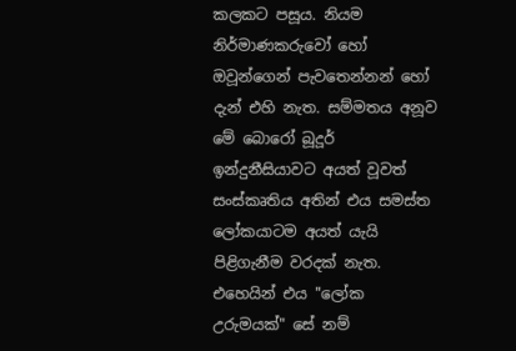කලකට පසූය. නියම නිර්මාණකරුවෝ හෝ ඔවූන්ගෙන් පැවතෙන්නන් හෝ දැන් එහි නැත. සම්මතය අනූව මේ බොරෝ බූදූර් ඉන්දුනීසියාවට අයත් වූවත් සංස්කෘතිය අතින් එය සමස්ත ලෝකයාටම අයත් යැයි පිළිගැනීම වරදක් නැත. එහෙයින් එය "ලෝක උරුමයක්" සේ නම්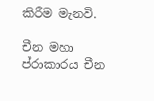කිරීම මැනවි.

චීන මහා ප්රාකාරය චීන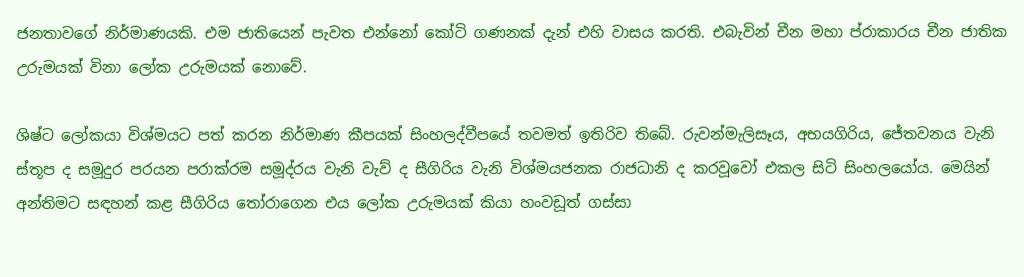ජනතාවගේ නිර්මාණයකි. එම ජාතියෙන් පැවත එන්නෝ කෝටි ගණනක් දැන් එහි වාසය කරති. එබැවින් චීන මහා ප්රාකාරය චීන ජාතික උරුමයක් විනා ලෝක උරුමයක් නොවේ.

ශිෂ්ට ලෝකයා විශ්මයට පත් කරන නිර්මාණ කීපයක් සිංහලද්වීපයේ තවමත් ඉතිරිව තිබේ. රුවන්මැලිසෑය, අභයගිරිය, ජේතවනය වැනි ස්තූප ද සමූදුර පරයන පරාක්රම සමූද්රය වැනි වැව් ද සීගිරිය වැනි විශ්මයජනක රාජධානි ද කරවූවෝ එකල සිටි සිංහලයෝය. මෙයින් අන්තිමට සඳහන් කළ සීගිරිය තෝරාගෙන එය ලෝක උරුමයක් කියා හංවඩූත් ගස්සා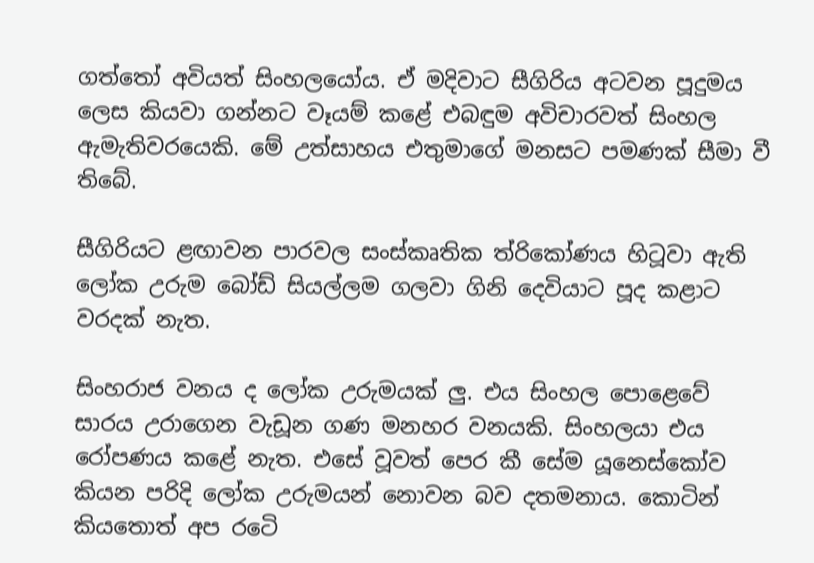ගත්තෝ අවියත් සිංහලයෝය. ඒ මදිවාට සීගිරිය අටවන පූදුමය ලෙස කියවා ගන්නට වෑයම් කළේ එබඳුම අවිචාරවත් සිංහල ඇමැතිවරයෙකි. මේ උත්සාහය එතුමාගේ මනසට පමණක් සීමා වී තිබේ.

සීගිරියට ළඟාවන පාරවල සංස්කෘතික ත්රිකෝණය හිටූවා ඇති ලෝක උරුම බෝඩ් සියල්ලම ගලවා ගිනි දෙවියාට පූද කළාට වරදක් නැත.

සිංහරාජ වනය ද ලෝක උරුමයක් ලු. එය සිංහල පොළෙවේ සාරය උරාගෙන වැඩූන ගණ මනහර වනයකි. සිංහලයා එය රෝපණය කළේ නැත. එසේ වූවත් පෙර කී සේම යූනෙස්කෝව කියන පරිදි ලෝක උරුමයන් නොවන බව දතමනාය. කොටින් කියතොත් අප රටෙි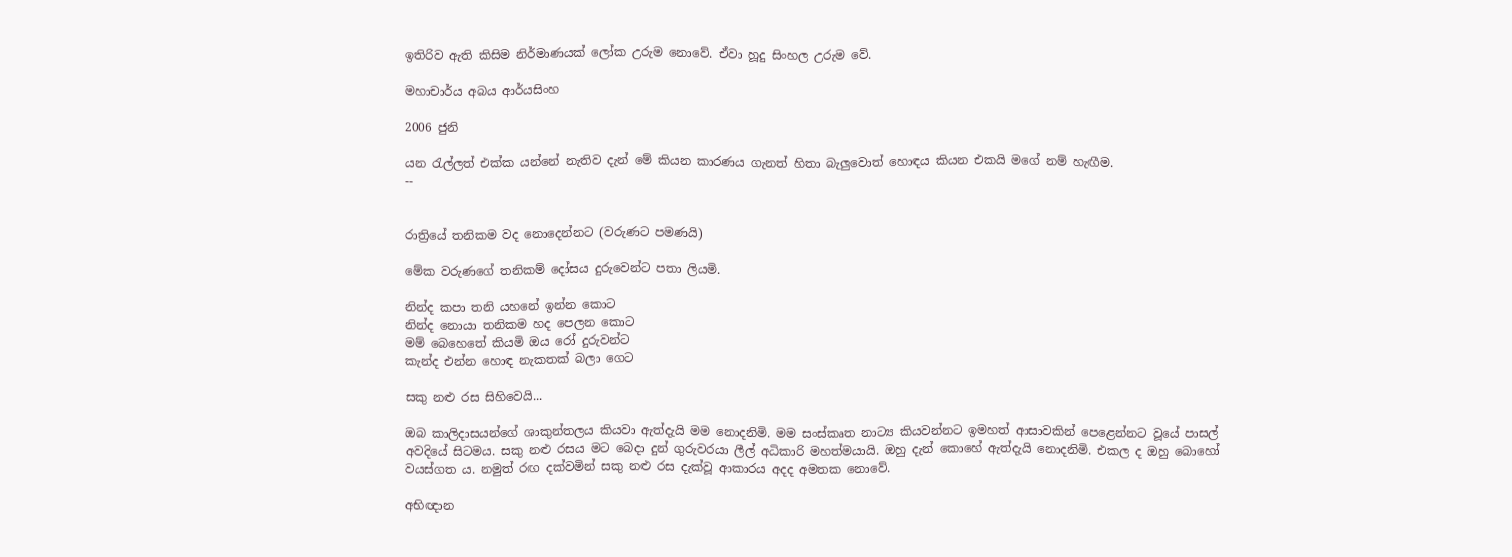ඉතිරිව ඇති කිසිම නිර්මාණයක් ලෝක උරුම නොවේ. ඒවා හූදු සිංහල උරුම වේ.

මහාචාර්ය අබය ආර්යසිංහ

2006 ජුනි

යන රැල්ලත් එක්ක යන්නේ නැතිව දැන් මේ කියන කාරණය ගැනත් හිතා බැලුවොත් හොඳය කියන එකයි මගේ නම් හැඟීම.
--


රාත්‍රියේ තනිකම වද නොදෙන්නට (වරුණට පමණයි)

මේක වරුණගේ තනිකම් දෝසය දුරුවෙන්ට පතා ලියමි.

නින්ද කපා තනි යහනේ ඉන්න කොට
නින්ද නොයා තනිකම හද පෙලන කොට
මම් බෙහෙතේ කියමි ඔය රෝ දුරුවන්ට
කැන්ද එන්න හොඳ නැකතක් බලා ගෙට

සකු නළු රස සිහිවෙයි...

ඔබ කාලිදාසයන්ගේ ශාකුන්තලය කියවා ඇත්දැයි මම නොදනිමි. මම සංස්කෘත නාට්‍ය කියවන්නට ඉමහත් ආසාවකින් ‍පෙළෙන්නට වූයේ පාසල් අවදියේ සිටමය. සකු නළු රසය මට බෙදා දුන් ගුරුවරයා ලීල් අධිකාරි මහත්මයායි. ඔහු දැන් කොහේ ඇත්දැයි නොදනිමි. එකල ද ඔහු බොහෝ වයස්ගත ය. නමුත් රඟ දක්වමින් සකු නළු රස දැක්වූ ආකාරය අදද අමතක නොවේ.

අභිඥාන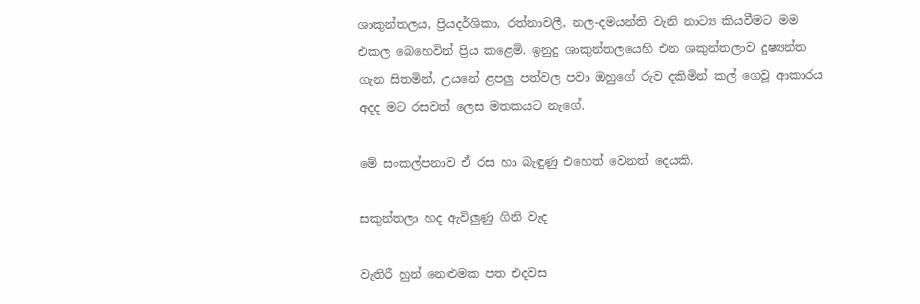ශාකුන්තලය, ප්‍රියදර්ශිකා, රත්නාවලී, නල-දමයන්ති වැනි නාට්‍ය කියවීමට මම එකල බෙහෙවින් ප්‍රිය කළෙමි. ඉනුදු ශාකුන්තලයෙහි එන ශකුන්තලාව දුෂ්‍යන්ත ගැන සිතමින්, උයනේ ළපලු පත්වල පවා ඔහුගේ රුව දකිමින් කල් ගෙවූ ආකාරය අදද මට රසවත් ලෙස මතකයට නැගේ.

මේ සංකල්පනාව ඒ රස හා බැඳුණු එහෙත් වෙනත් දෙයකි.

සකුන්තලා හද ඇවිලුණු ගිනි වැද

වැතිරී හුන් නෙළුමක පත එදවස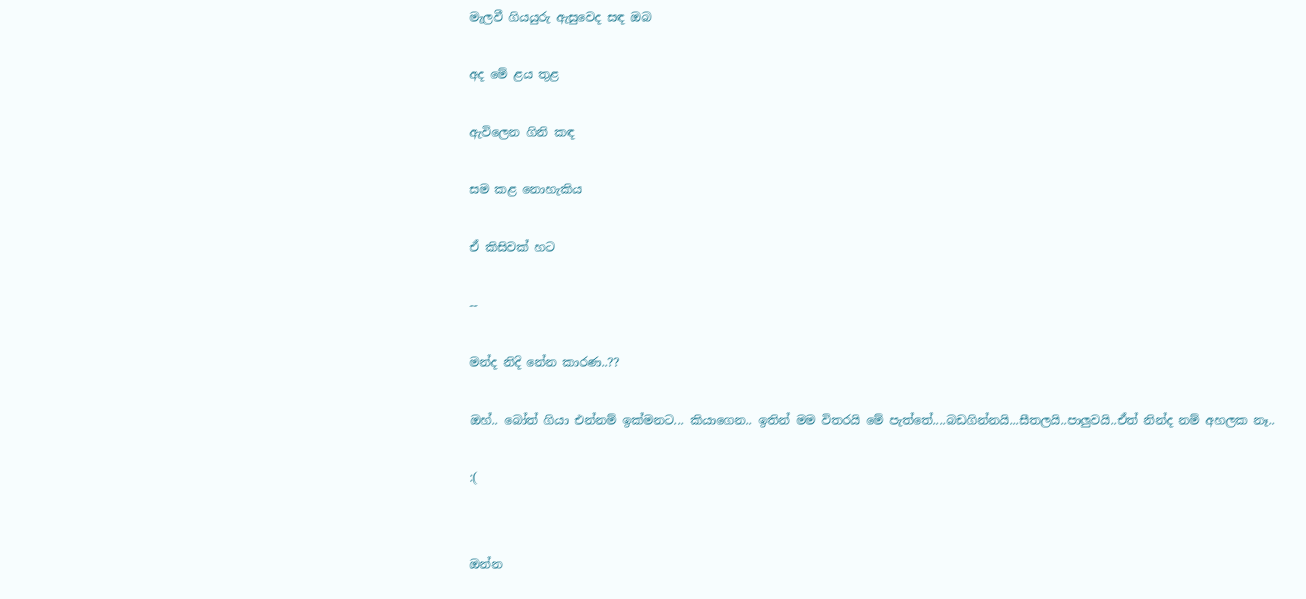මැලවී ගියයුරු ඇසුවෙද සඳ ඔබ

අද මේ ‍‍ළය තුළ

ඇවිලෙන ගිනි කඳ

සම කළ නොහැකිය

ඒ කිසිවක් හට

--

මන්ද නිදි නේන කාරණ..??

ඔහ්.. බෝත් ගියා එන්නම් ඉක්මනට... කියාගෙන.. ඉතින් මම විතරයි මේ පැත්තේ....බඩගින්නයි...සීතලයි..පාලුවයි..ඒත් නින්ද නම් අහලක නෑ..

:(


ඔන්න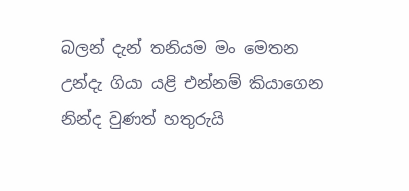බලන් දැන් තනියම මං මෙතන
උන්දැ ගියා යළි එන්නම් කියාගෙන
නින්ද වුණත් හතුරුයි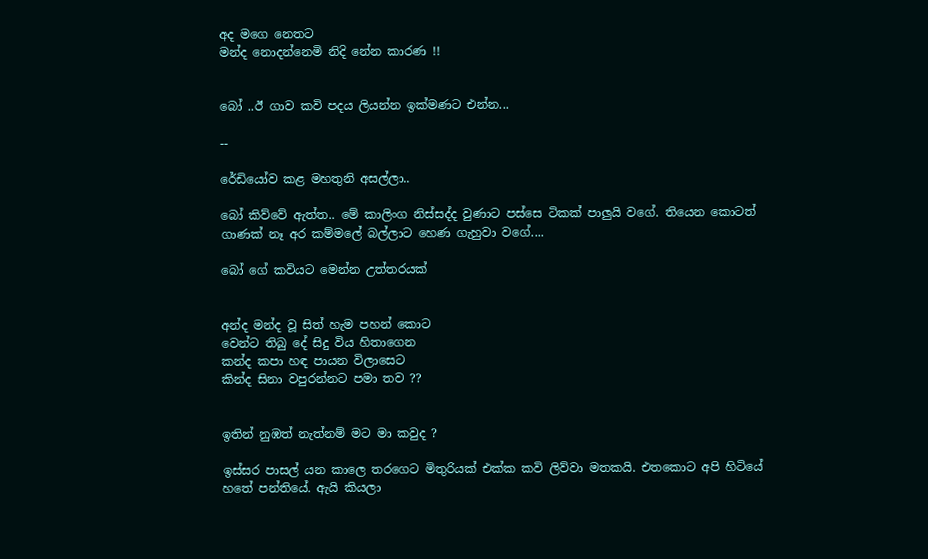අද මගෙ නෙතට
මන්ද නොදන්නෙමි නිදි නේන කාරණ !!


බෝ ..ඊ ගාව කවි පදය ලියන්න ඉක්මණට එන්න...

--

රේඩියෝව කළ මහතුනි අසල්ලා..

බෝ කිව්වේ ඇත්ත.. මේ කාලිංග නිස්සද්ද වුණාට පස්සෙ ටිකක් පාලුයි වගේ. තියෙන කොටත් ගාණක් නෑ අර කම්මලේ ‍බල්ලාට හෙණ ගැහුවා වගේ....

බෝ ගේ කවියට මෙන්න උත්තරයක්


අන්ද මන්ද වූ සිත් හැම පහන් කොට
වෙන්ට තිබු දේ සිදු විය හිතාගෙන
කන්ද කපා හඳ පායන විලාසෙට
කින්ද සිනා වපුරන්නට පමා තව ??


ඉතින් නුඹත් නැත්නම් මට මා කවුද ?

ඉස්සර පාසල් යන කාලෙ තරගෙට මිතුරියක් එක්ක කවි ලිව්වා මතකයි. එතකොට අපි හිටි‍යේ හතේ පන්තියේ. ඇයි කියලා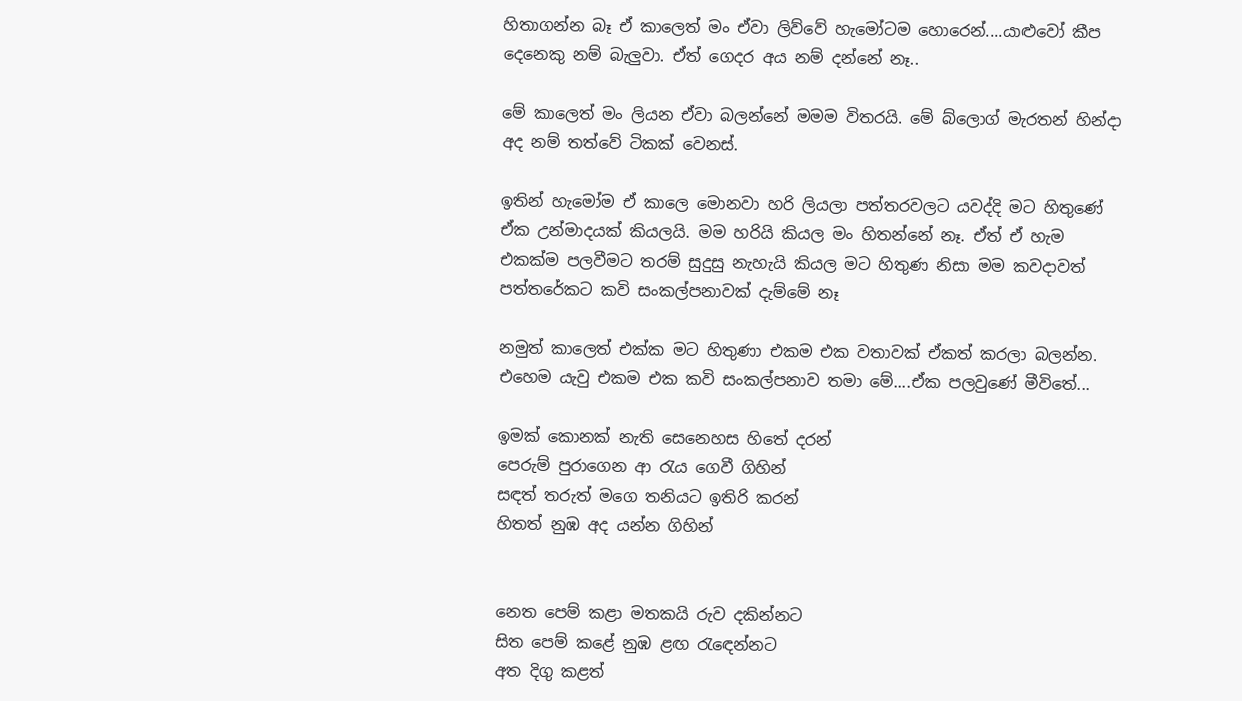හිතාගන්න බෑ ඒ කාලෙත් මං ඒවා ලිව්වේ හැමෝටම හොරෙන්....යාළුවෝ කීප දෙනෙකු නම් බැලුවා. ඒත් ගෙදර අය නම් දන්නේ නෑ..

මේ ‍කාලෙත් මං ලියන ඒවා බලන්නේ මමම විතරයි. මේ බ්ලොග් මැරතන් හින්දා අද නම් තත්වේ ටිකක් වෙනස්.

ඉතින් හැමෝම ඒ කාලෙ මොනවා හරි ලියලා පත්තරවලට යවද්දි මට හිතුණේ ඒක උන්මාදයක් කියලයි. මම හරියි කියල මං හිතන්නේ නෑ. ඒත් ඒ හැම එකක්ම පලවීමට තරම් සුදුසු නැහැයි කියල මට හිතුණ නිසා මම කවදාවත් පත්තරේකට කවි සංකල්පනාවක් දැම්මේ නෑ

නමුත් කාලෙත් එක්ක මට හිතුණා එකම එක වතාවක් ඒකත් කරලා බලන්න. එහෙම යැවු එකම එක කවි සංකල්පනාව තමා මේ....ඒක පලවුණේ මී‍විතේ...

ඉමක් කොනක් නැති සෙනෙහස හිතේ දරන්
පෙරුම් පුරාගෙන ආ රැය ගෙවී ගිහින්
සඳත් තරුත් මගෙ තනියට ඉතිරි කරන්‍
හිතත් නුඹ අද යන්න ගිහින්‍


නෙත පෙම් කළා මතකයි රුව දකින්නට
සිත පෙම් කළේ නුඹ ළඟ රැඳෙන්නට
අත දිගු කළත්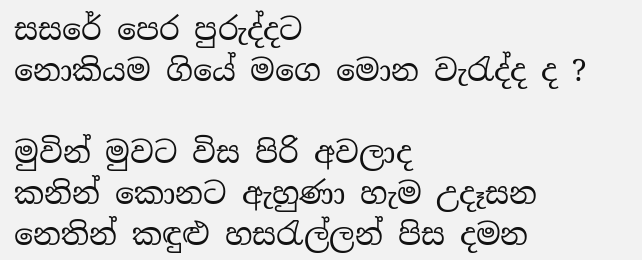සසරේ පෙර පුරුද්දට
නොකියම ගියේ මගෙ මොන වැරැද්ද ද ?

මුවින් මුවට විස පිරි අවලාද
කනින් කොනට ඇහුණා හැම උදෑසන
නෙතින් කඳුළු හසරැල්ලන් පිස දමන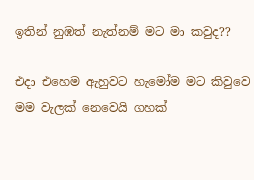ඉතින් නුඹත් නැත්නම් මට මා කවුද??

එදා ‍එහෙම ඇහුවට හැමෝම මට කිවුවෙ මම වැලක් නෙවෙයි ගහක්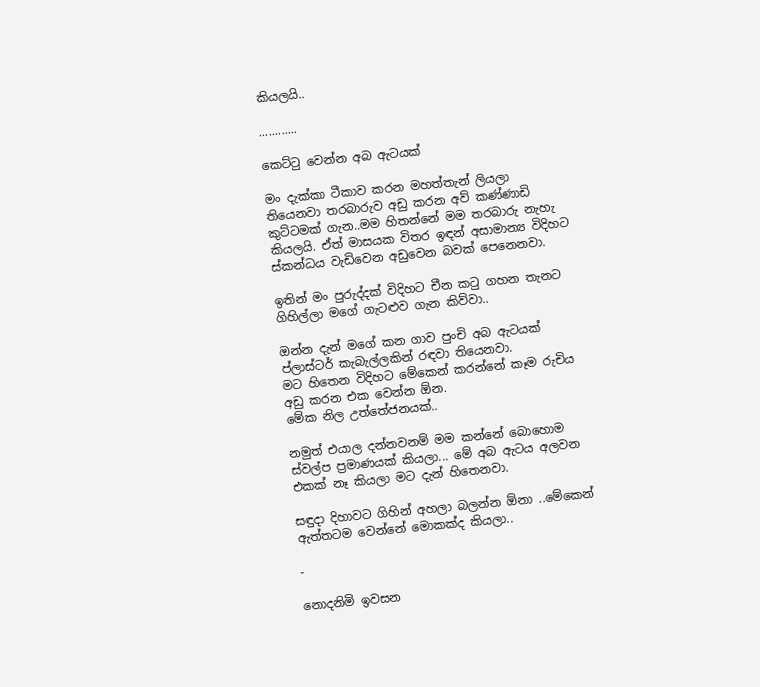කියලයි..

............

කෙට්ටු වෙන්න අබ ඇටයක්

මං දැක්කා ටීකාව කරන මහත්තැන් ලියලා තියෙනවා තරබාරුව අඩු කරන අව් කණ්ණාඩි කුට්ටමක් ගැන..මම හිතන්නේ මම තරබාරු නැහැ කියලයි. ඒත් මාසයක විතර ඉඳන් අසාමාන්‍ය විදිහට ස්කන්ධය වැඩිවෙන අඩුවෙන බවක් පෙනෙනවා.

ඉතින් මං පුරුද්දක් විදිහට චීන කටු ගහන තැනට ගිහිල්ලා මගේ ගැටළුව ගැන කිව්වා..

ඔන්න දැන් මගේ ක‍න ගාව පුංචි අබ ඇටයක් ප්ලාස්ටර් කැබැල්ලකින් රඳවා තියෙනවා.
මට හිතෙන විදිහට මේකෙන් කරන්නේ කෑම රුචිය අඩු කරන එක වෙන්න ඕන.
මේක නිල උත්තේජනයක්..

නමුත් එයාල දන්නවනම් මම කන්නේ බොහොම ස්වල්ප ප්‍රමාණයක් කියලා... මේ අබ ඇටය අලවන එකක් නෑ කියලා මට දැන් හිතෙනවා.

සඳුදා දිහාවට ගිහින් අහලා බලන්න ඕනා ..මේකෙන් ඇත්තටම වෙන්නේ මොකක්ද කියලා..

-

නොදනිමි ඉවසන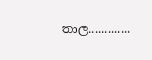තාල.............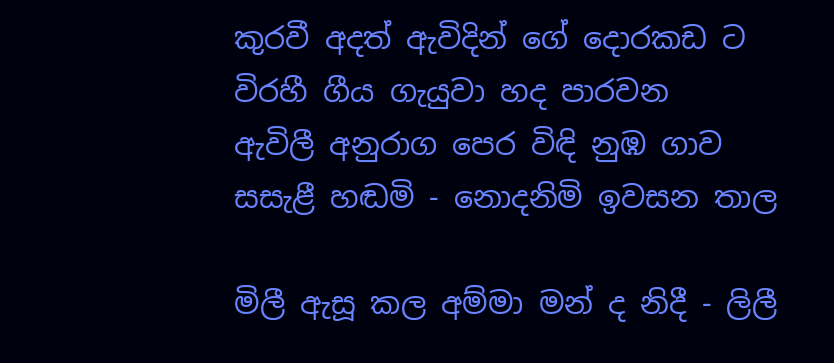කුරවී අදත් ඇවිදින් ගේ දොරකඩ ට‍
විරහී ගීය ගැයුවා හද පාරවන
ඇවිලී අනුරාග පෙර විඳි නුඹ ගාව
සසැළී හඬමි - නොදනිමි ඉවසන තාල

මිලී ඇසූ කල අම්මා මන් ද නිදී - ලිලී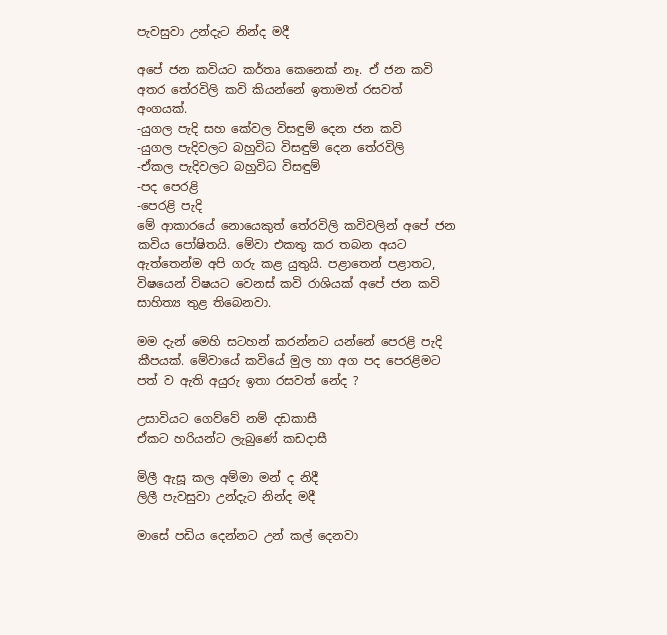පැවසුවා උන්දැට නින්ද මදී

අපේ ජන කවියට කර්තෘ කෙනෙක් නෑ. ඒ ජන කවි අතර තේරවිලි කවි කියන්නේ ඉතාමත් රසවත් අංගයක්.
-යුගල පැදි සහ කේවල විසඳුම් දෙන ජන කවි
-යුගල පැදිවලට බහුවිධ විසඳුම් දෙන තේරවිලි
-ඒකල පැදිවලට බහුවිධ විසඳුම්
-පද පෙරළි
-පෙරළි පැදි
මේ ආකාරයේ නොයෙකුත් තේරවිලි කවිවලින් අපේ ජන කවිය ‍පෝෂිතයි. මේවා එකතු කර තබන අයට ඇත්තෙන්ම අපි ගරු කළ යුතුයි. පළාතෙන් පළාතට, විෂයෙන් විෂයට වෙනස් කවි රාශියක් අපේ ජන කවි සාහිත්‍ය තුළ තිබෙනවා.

මම දැන් මෙහි සටහන් කරන්නට යන්නේ පෙර‍‍‍‍‍‍ළි පැදි කීපයක්. මේවායේ කවියේ මුල හා අග පද පෙරළිමට පත් ව ඇති අයුරු ඉතා රසවත් නේද ?

උසාවියට ගෙව්වේ නම් දඩකාසී
ඒකට හරියන්ට ලැබුණේ කඩදාසී

මිලී ඇසූ කල අම්මා මන් ද නිදී
ලිලී පැවසුවා උන්දැට නින්ද මදී

මාසේ පඩිය දෙන්නට උන් කල් දෙනවා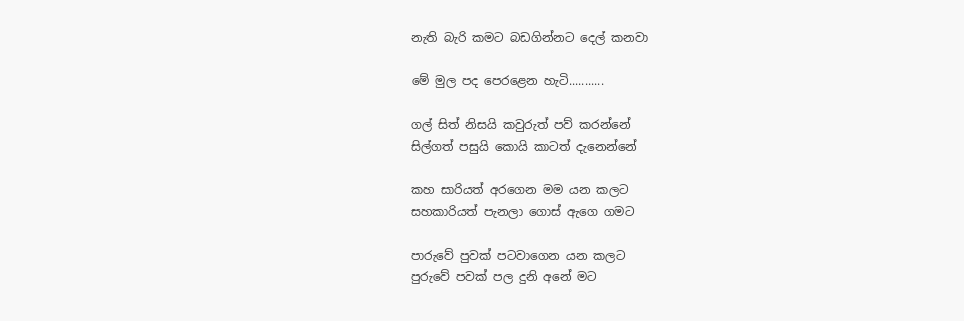නැති බැරි කමට බඩගින්නට දෙල් කනවා

මේ මුල පද පෙරළෙන හැටි...........

ගල් සිත් නිසයි කවුරුත් පව් කරන්නේ
සිල්ගත් පසුයි කොයි කාටත් දැනෙන්නේ

කහ සාරියත් අරගෙන මම යන කලට
සහකාරියත් පැනලා ගොස් ඇගෙ ගමට

පාරුවේ පුවක් පටවාගෙන යන කලට
පුරුවේ පවක් පල දුනි අනේ මට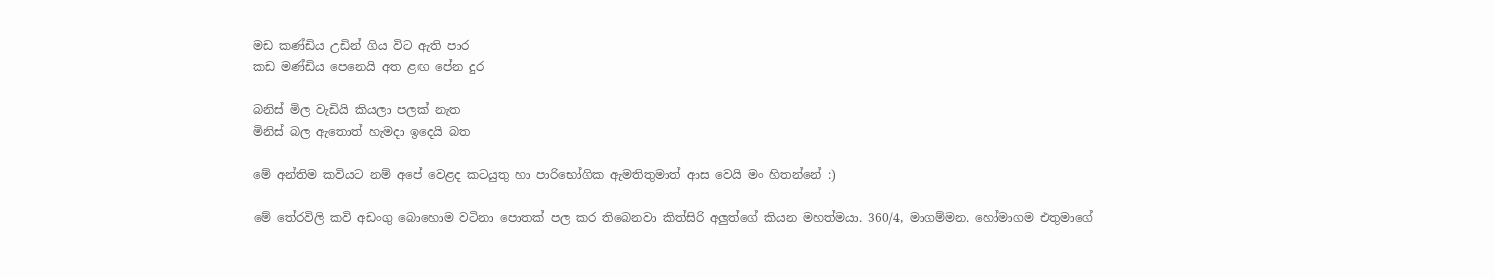මඩ කණ්ඩිය උඩින් ගිය විට ඇති පාර
කඩ මණ්ඩිය පෙනෙයි අත ළඟ පේන දුර

බනිස් මිල වැඩියි කියලා පලක් නැත
මිනිස් බල ඇතොත් හැමදා ඉදෙයි බත

මේ අන්තිම ‍කවියට නම් අපේ වෙළද කටයුතු හා පාරිභෝගික ඇමතිතුමාත් ආස වෙයි මං හිතන්නේ :)

මේ තේරවිලි කවි අඩංගු ‍බොහොම වටිනා පොතක් පල කර තිබෙනවා කිත්සිරි අලුත්ගේ කියන මහත්මයා. 360/4, මාගම්මන. හෝමාගම එතුමාගේ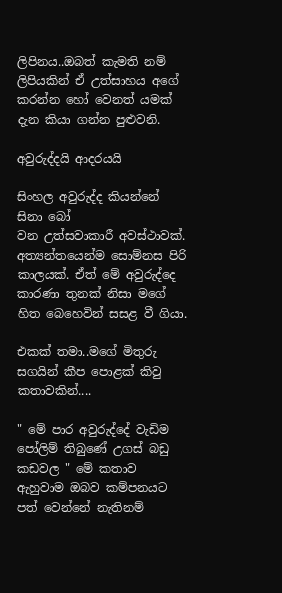ලිපිනය..ඔබත් කැමති නම් ලිපියකින් ඒ උත්සාහය අගේ කරන්න ‍හෝ වෙනත් යමක් දැන කියා ගන්න පුළුවනි.

අවුරුද්දයි ආදරයයි

සිංහල අවුරුද්ද කියන්නේ සිනා බෝ වන ‍උත්සවාකාරී ‍අවස්ථාවක්. අත්‍යන්තයෙන්ම සොම්නස පිරි කාලයක්. ඒත් මේ අවුරුද්දෙ කාරණා තුනක් නිසා මගේ හිත බෙහෙවින් සසළ වී ගියා.

එකක් තමා..මගේ මිතුරු සගයින් කීප ‍පොළක් කිවු කතාවකින්....

" මේ පාර අවුරුද්දේ වැඩිම පෝලිම් තිබුණේ උගස් බඩු කඩවල " මේ කතාව ඇහුවාම ඔබව කම්පනයට පත් වෙන්නේ නැතිනම්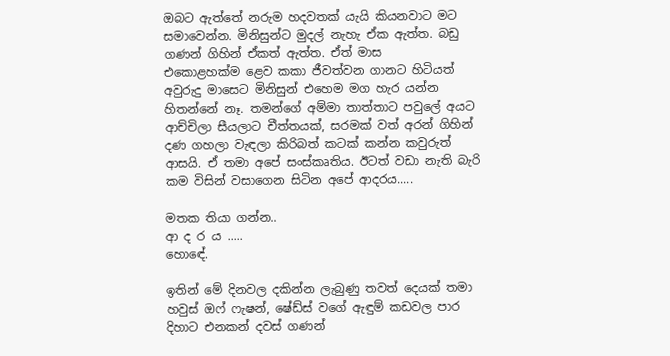ඔබට ඇත්තේ නරුම හදවතක් යැයි කියනවාට මට සමාවෙන්න. මිනිසුන්ට මුදල් නැහැ ඒක ඇත්ත. බඩු ගණන් ගිහින් ඒකත් ඇත්ත. ඒත් මාස එකොළහක්ම ‍ළෙව කකා ජීවත්වන ගානට හිටියත් අවුරුදු මාසෙට මිනිසුන් එහෙම මග හැර යන්න හිතන්නේ නෑ. තමන්ගේ අම්මා තාත්තාට පවුලේ අයට ආච්චිලා සීයලාට චීත්තයක්, සරමක් වත් අරන් ගිහින් දණ ගහලා වැඳලා කිරිබත් කටක් කන්න කවුරුත් ආසයි. ඒ තමා අපේ සංස්කෘතිය. ඊටත් වඩා නැති බැරි කම විසින් වසාගෙන සිටින අපේ ආදරය.....

මතක තියා ගන්න..
ආ ද ර ය .....
හොඳේ.

ඉතින් මේ දිනවල දකින්න ලැබුණු තවත් දෙයක් තමා හවුස් ඔෆ් ෆැෂන්, ෂේඩ්ස් වගේ ඇඳුම් කඩවල පාර දිහාට එනකන් දවස් ගණන්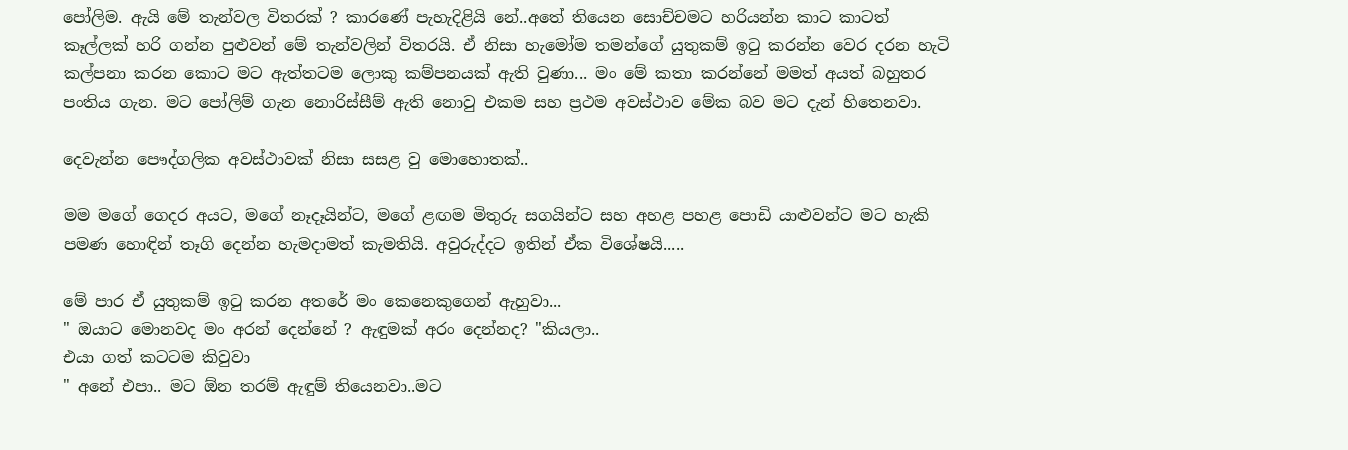පෝලිම. ඇයි මේ තැන්වල විතරක් ? කාරණේ පැහැදිළියි නේ..අතේ තියෙන සොච්චමට හරියන්න කාට කාටත් කෑල්ලක් හරි ගන්න පුළුවන් මේ තැන්වලින් විතරයි. ඒ නිසා හැමෝම තමන්ගේ යුතුකම් ඉටු කරන්න වෙර දරන හැටි කල්පනා කරන කොට ම‍ට ඇත්තටම ලොකු කම්පනයක් ඇති වුණා... මං මේ කතා කරන්නේ මමත් අයත් බහුතර පංතිය ගැන. මට පෝලිම් ගැන නොරිස්සීම් ඇති නොවු එකම සහ ප්‍රථම අවස්ථාව මේක බව මට දැන් හිතෙනවා.

දෙවැන්න පෞද්ගලික අවස්ථාවක් නිසා සසළ වු මොහොතක්..

මම මගේ ගෙදර අයට, මගේ නෑදෑයින්ට, මගේ ළඟම මිතුරු සගයින්ට සහ අහළ පහළ පොඩි යාළුවන්ට මට හැකි පමණ හොඳින් තෑගි දෙන්න හැමදාමත් කැමතියි. අවුරුද්දට ඉතින් ඒක වි‍‍ශේෂයි.....

මේ පාර ඒ යුතුකම් ඉටු කරන අතරේ මං කෙනෙකුගෙන් ඇහුවා...
" ඔයාට මොනවද මං අරන් දෙන්නේ ? ඇඳුමක් අරං දෙන්නද? "කියලා..
එයා ගත් කටටම කිවුවා
" අනේ එපා.. මට ඕන තරම් ඇඳුම් තියෙනවා..මට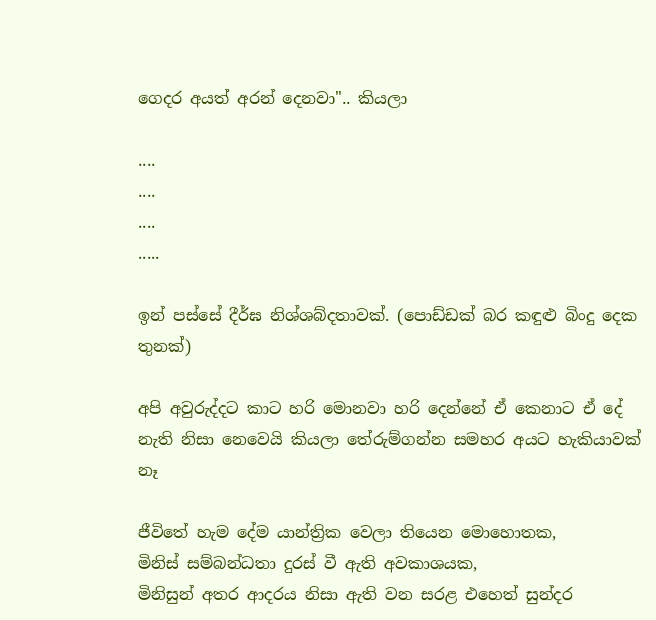ගෙදර අයත් අරන් දෙනවා".. කියලා

....
....
....
.....

ඉන් පස්සේ දීර්ඝ නිශ්ශබ්දතාවක්. (පොඩ්ඩක් බර කඳුළු බිංදු දෙක තුනක්)

අපි අවුරුද්දට කාට හරි මොනවා හරි දෙන්නේ ඒ කෙනාට ඒ දේ නැති නිසා නෙවෙයි කියලා තේරුම්ගන්න සමහර අයට හැකියාවක් නෑ

ජීවිතේ හැම දේම යාන්ත්‍රික ‍වෙලා තියෙන මොහොතක,
මිනිස් සම්බන්ධතා දුරස් වී ඇති අවකාශයක,
මිනිසුන් අතර ආදරය නිසා ඇති වන සරළ එහෙත් සුන්දර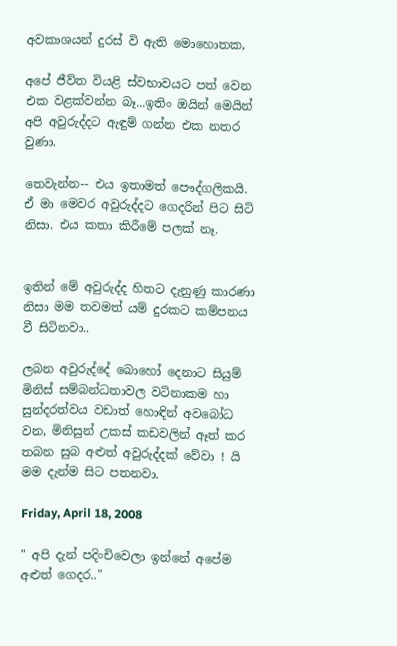අවකාශයන් දුරස් වි ඇති මොහොතක,

අපේ ජීව්ත වියළි ස්වභාවයට පත් වෙන එක වළක්වන්න බෑ...ඉතිං ඔයින් මෙයින් අපි අවුරුද්දට ඇඳුම් ගන්න එක නතර වුණා.

තෙවැන්න-- එය ඉතාමත් පෞද්ගලිකයි. ඒ මා මෙවර අවුරුද්දට ගෙදරින් පිට සිටි නිසා. එය කතා කිරීමේ පලක් නෑ.


ඉතින් මේ අවුරුද්ද හිතට දැනුණු කාරණා නිසා මම තවමත් යම් දුරකට කම්පනය වී සිටිනවා..

ලබන අවුරුද්දේ බොහෝ දෙනාට සියුම් මිනිස් සම්බන්ධතාවල වටිනාකම හා සුන්දරත්වය වඩාත් හොඳින් අවබෝධ වන, මිනිසුන් උකස් කඩවලින් ඈත් කර තබන සුබ අළුත් අවුරුද්දක් වේවා ! යි මම දැන්ම සිට පතනවා.

Friday, April 18, 2008

" අපි දැන් පදිංචිවෙලා ඉන්නේ අපේම අළුත් ගෙදර.."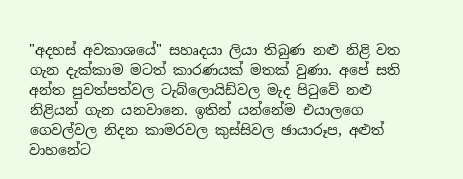"අදහස් අවකාශයේ" සහෘදයා ලියා තිබුණ නළු නිළි වත ගැන දැක්කාම මටත් කාරණයක් මතක් වුණා. අපේ සති අන්ත පුවත්පත්වල ටැබ්ලොයිඩ්වල මැද පිටුවේ නළු නිළියන් ගැන යනවානෙ. ඉතින් යන්නේම එයාලගෙ ගෙවල්වල නිදන කාමරවල කුස්සිවල ඡායාරූප, අළුත් වාහනේට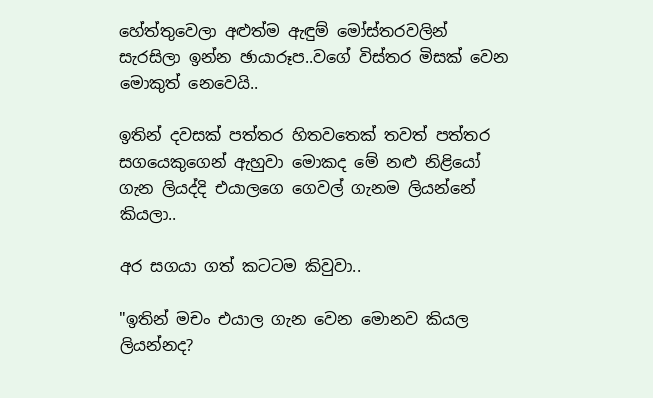හේත්තුවෙලා අළුත්ම ඇඳුම් මෝස්තරවලින් සැරසිලා ඉන්න ඡායාරූප..වගේ විස්තර මිසක් වෙන මොකුත් නෙවෙයි..

ඉතින් දවසක් පත්තර හිතවතෙක් තවත් පත්තර සගයෙකුගෙන් ඇහුවා මොකද මේ නළු නිළියෝ ගැන ලියද්දි එයාලගෙ ගෙවල් ගැනම ලියන්නේ කියලා..

අර සගයා ගත් කටටම කිවුවා..

"ඉතින් මචං එයාල ගැන වෙන මොනව කියල ලියන්නද?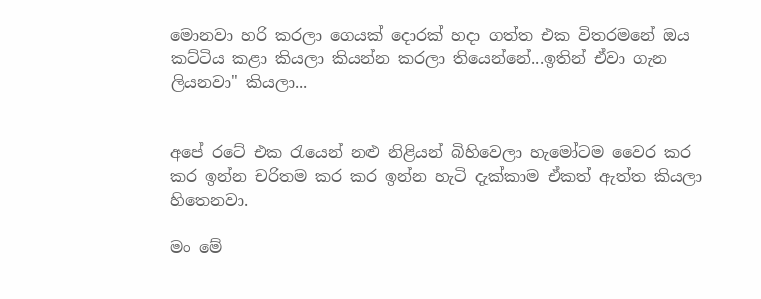මොනවා හරි කරලා ගෙයක් දොරක් හදා ගත්ත එක විතරමනේ ‍ඔය කට්ටිය කළා කියලා කියන්න කරලා තියෙන්නේ...ඉතින් ඒවා ගැන ලියනවා" කියලා...


අපේ රටේ එක රැයෙන් නළු නිළියන් බිහිවෙලා හැ‍මෝටම වෛර කර කර ඉන්න චරිතම කර කර ඉන්න හැටි දැක්කාම ඒකත් ඇත්ත කියලා හිතෙනවා.

මං මේ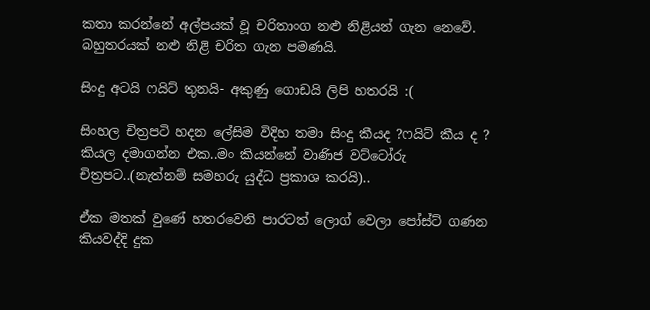කතා කරන්නේ අල්පයක් වූ චරිතාංග නළු නිළියන් ගැන නෙවේ.
බහුතරයක් නළු නිළි චරිත ගැන පමණයි.

සිංදු අටයි ෆයිට් තුනයි- අකුණු ගොඩයි ලිපි හතරයි :(

සිංහල චිත්‍රපටි හදන ලේසිම විදිහ තමා සිංදු කීයද ?ෆයිට් කීය ද ? කියල දමාගන්න එක..මං කියන්නේ වාණිජ වට්ටෝරු චිත්‍රපට..(නැත්නම් සමහරු යුද්ධ ප්‍රකාශ කරයි)..

ඒක මතක් වුණේ හතරවෙනි පාරටත් ලොග් වෙලා පෝස්ට් ගණන කියවද්දි දුක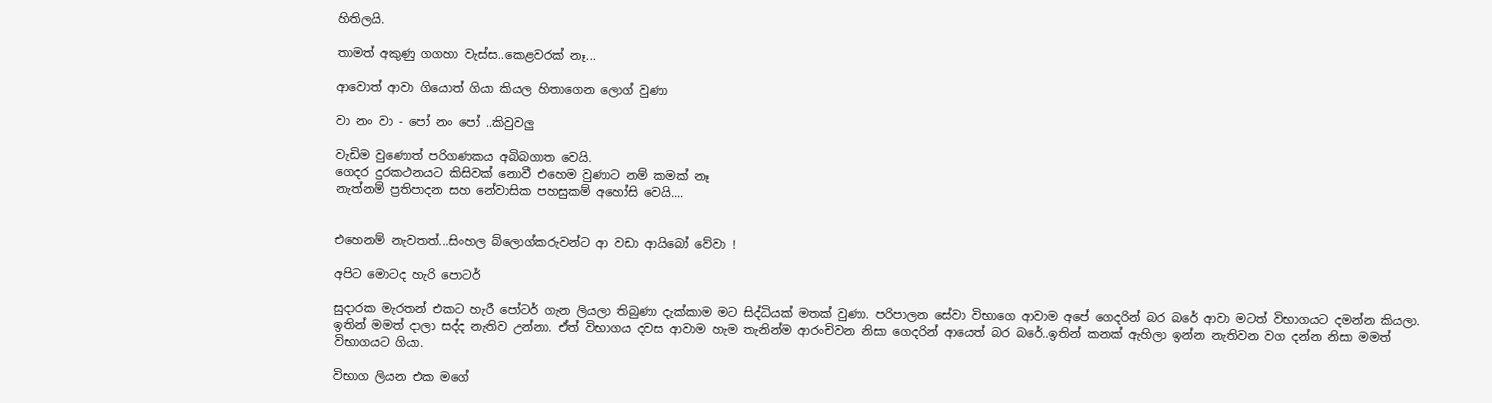හිතිලයි.

තාමත් අකුණු ගගහා වැස්ස..කෙළවරක් නෑ...

ආවොත් ආවා ගියොත් ගියා කියල හිතාගෙන ලොග් වුණා

වා නං වා - පෝ නං පෝ ..කිවුවලු

වැඩිම වුණොත් පරිගණකය අබිබගාත වෙයි.
ගෙදර දුරකථනයට කිසිවක් නොවී එහෙම වුණාට නම් කමක් නෑ
නැත්නම් ප්‍රතිපාදන සහ නේවාසික පහසුකම් අහෝසි වෙයි....


එහෙනම් නැවතත්...සිංහල බ්ලොග්කරුවන්ට ආ වඩා ආයිබෝ වේවා !

අපිට මොටද හැරි පොටර්

සුදාරක මැරතන් එකට හැරී පෝටර් ගැන ලියලා තිබුණා දැක්කාම මට සිද්ධියක් මතක් වුණා. පරිපාලන සේවා විභාගෙ ආවාම ‍අපේ ගෙදරින් බර බරේ ආවා මටත් විභාගයට දමන්න කියලා. ඉතින් මමත් දාලා සද්ද නැතිව උන්නා. ඒත් විභාගය දවස ආවාම හැම තැනින්ම ආරංචිවන නිසා ගෙදරින් ආයෙත් බර බරේ..ඉතින් කනක් ඇහිලා ඉන්න නැතිවන වග දන්න නිසා මමත් විභාගයට ගියා.

විභාග ලියන එක මගේ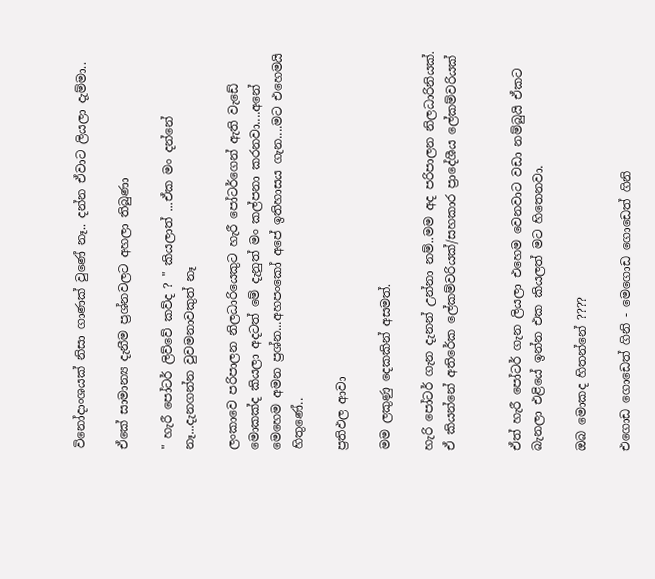විනෝදාංශයක් නිසා ගාණක් වුණේ නෑ.. දන්න ඒවාට ලියලා දැම්මා..

ඒකේ සාමාන්‍ය දැනීම ප්‍රශ්නවලට අහලා තිබුණා

" හැරී පෝටර් ලිව්වේ කව්ද ? " කියලාත් ...ඒක මං දන්නේ නෑ...දැනගන්න වුවමනාවකුත් නෑ

ලංකාවෙ පරිපාලන නිලධාරියෙකුට හැරී පෝටර්ගෙන් ඇති වැඩේ මොකක්ද කියලා අදටත් මේ දැනුත් මං කල්පනා කරනවා....අනේ මෙහෙම අමන ප්‍රශ්න...අහපංකෝ අපේ ඉතිහාසය ගැන....මට එහෙමයි හිතුණේ..

ප්‍රතිඵල ආවා

මම ලකුණු දෙකකින් අසමත්.

හැරි පෝටර් ගැන දැනන් උන්නා නම්..මම අද පරිපාලන නිලධාරිනියක්.
ඒ කියන්නේ අතිරේක ලේකම්වරියක්/සහකාර ප්‍රා‍දේශීය ලේකම්වරියක්


ඒත් හැරී පෝටර් ගැන ලියලා එහෙම වෙනවාට වඩා නම්බුයි ඒකට බැනලා එළියේ ඉන්න එක කියලත් මට හිතෙනවා.

ඔබ මොකද හිතන්නේ ????

එගොඩ ගොඩෙත් ගිනි - මෙගොඩ ගොඩෙත් ගිනි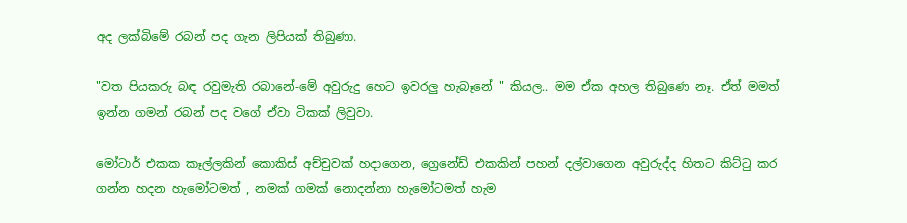අද ලක්බිමේ රබන් පද ගැන ලිපියක් තිබුණා.

"වත පියකරු බඳ රවුමැති රබානේ-මේ අවුරුදු හෙට ඉවරලු හැබෑනේ " කියල.. මම ඒක අහල තිබුණෙ නෑ. ඒත් මමත් ඉන්න ගමන් රබන් පද වගේ ඒවා ටිකක් ලිවුවා.

මෝටාර් එකක කෑල්ලකින් කොකිස් අච්චුවක් හදාගෙන, ග්‍රෙනේඩ් එකකින් පහන් දල්වාගෙන අවුරුද්ද හිතට කිට්ටු කර ගන්න හදන හැමෝටමත් , නමක් ගමක් නොදන්නා හැමෝටමත් හැම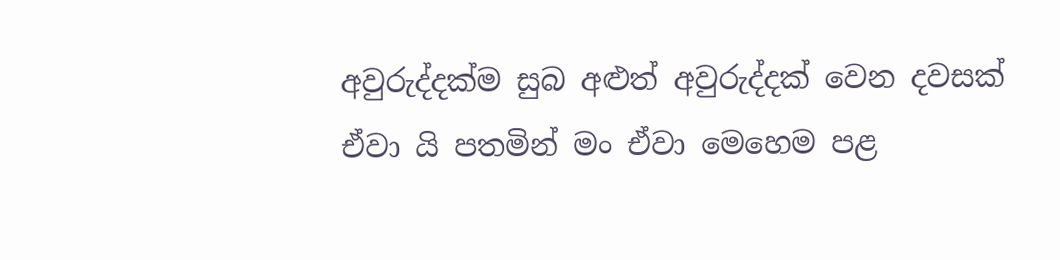අවුරුද්දක්ම සුබ අළුත් අවුරුද්දක් වෙන දවසක් ඒවා යි පතමින් මං ඒවා මෙහෙම පළ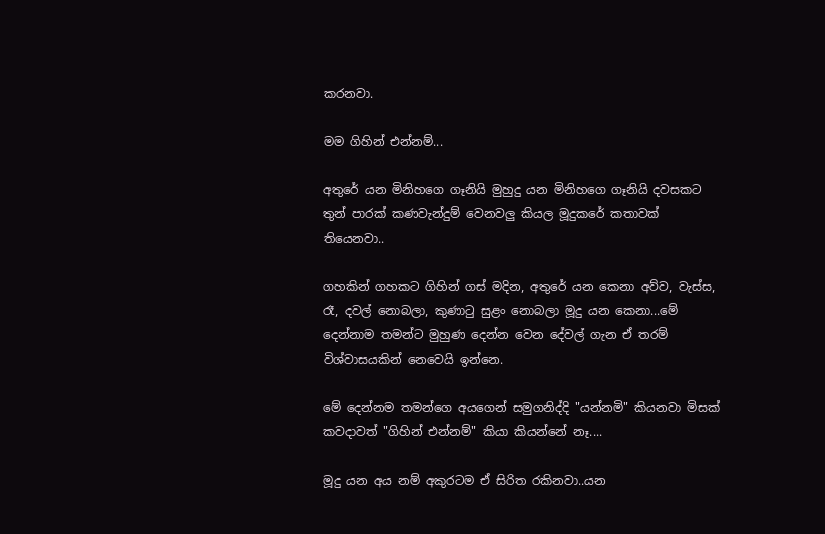කරනවා.

මම ගිහින් එන්නම්...

අතුරේ යන මිනිහගෙ ගෑනියි මුහුදු යන මිනිහගෙ ගෑනියි දවසකට තුන් පාරක් කණවැන්දුම් වෙනවලු කියල මූදුකරේ කතාවක් තියෙනවා..

ගහකින් ගහකට ගිහින් ගස් මදින, අතුරේ යන කෙනා අව්ව, වැස්ස, රෑ, දවල් නොබලා, කුණාටු සුළං නොබලා මූදු යන කෙනා...මේ දෙන්නාම තමන්ට මුහුණ දෙන්න වෙන දේවල් ගැන ඒ තරම් විශ්වාසයකින් නෙවෙයි ඉන්නෙ.

මේ දෙන්නම තමන්ගෙ අයගෙන් සමුගනිද්දි "යන්නමි" කියනවා මිසක් කවදාවත් "ගිහින් එන්නම්" කියා කියන්නේ නෑ....

මූදු යන අය නම් අකුරටම ඒ සිරිත රකිනවා..යන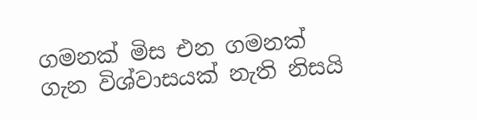ගමනක් මිස එන ගමනක් ගැන විශ්වාසයක් නැති නිසයි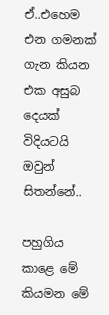ඒ..එහෙම එන ගමනක් ගැන කියන එක අසුබ දෙයක් විදියටයි ඔවුන් සිතන්නේ..

පහුගිය කාළෙ මේ කියමන මේ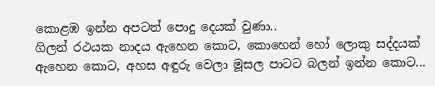කොළඹ ඉන්න අපටත් පොදු දෙයක් වුණා..
ගිලන් රථයක නාදය ඇහෙන කොට, කොහෙන් හෝ ලොකු සද්දයක් ඇහෙන කොට, අහස අඳුරු වෙලා මූසල පාටට බලන් ඉන්න කොට...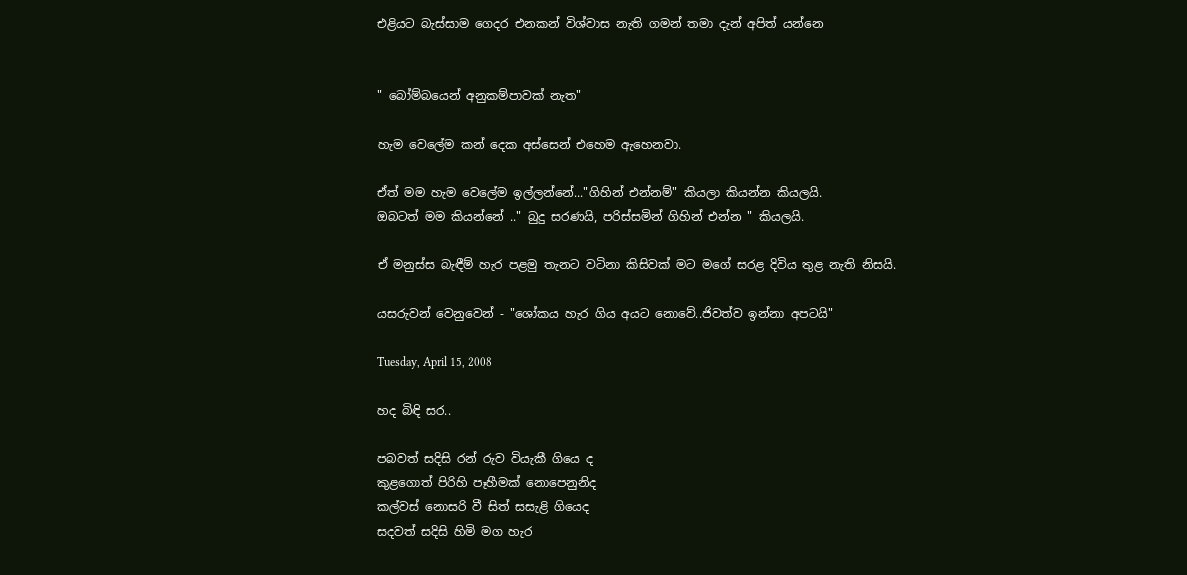එළියට බැස්සාම ගෙදර එනකන් විශ්වාස නැති ගමන් තමා දැන් අපිත් යන්නෙ


" බෝම්බයෙන් අනුකම්පාවක් නැත"

හැම වෙලේම කන් දෙක අස්සෙන් එහෙම ඇහෙනවා.

ඒත් මම හැම වෙලේම ඉල්ලන්නේ..."ගිහින් එන්නම්" කියලා කියන්න කියලයි.
ඔබටත් මම කියන්නේ .." බුදු සරණයි, පරිස්සමින් ගිහින් එන්න " කියලයි.

ඒ මනුස්ස බැඳීම් හැර පළමු තැනට වටිනා කිසිවක් මට මගේ සරළ දිවිය තුළ නැති නිසයි.

යසරුවන් වෙනුවෙන් - "ශෝකය හැර ගිය අයට නොවේ..ජිවත්ව ඉන්නා අපටයි"

Tuesday, April 15, 2008

හද බිඳි සර..

පබවත් සදිසි රන් රුව වියැකී ගියෙ ද
කුළගොත් පිරිහි පෑහීමක් නොපෙනුනිද
කල්වස් නොසරි වී සිත් සසැළි ගි‍යෙද
සදවත් සදිසි හිමි මග හැර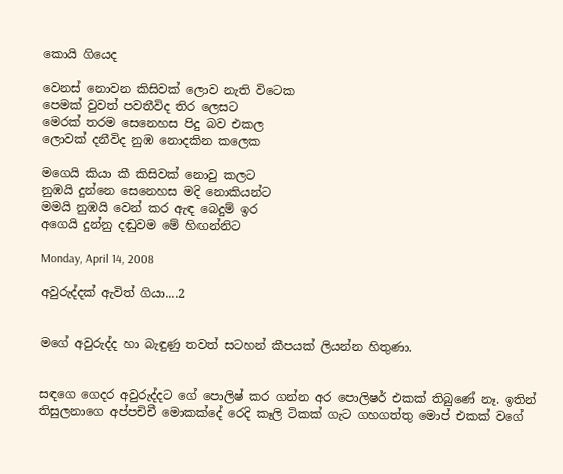කොයි ගියෙද

වෙනස් නොවන කිසිවක් ලොව නැති විටෙක
පෙමක් වුවත් පවතීවිද තිර ලෙසට
මෙරක් තරම සෙනෙහස පිදු බව එකල
ලොවක් දනීවිද නුඹ නොදකින කලෙක

මගෙයි කියා කී කිසිවක් නොවු ක‍ලට
නුඹයි දුන්නෙ සෙනෙ‍හස මදි නොකියන්ට
මමයි නුඹයි වෙන් කර ඇඳ බෙදුම් ඉර
අගෙයි දුන්නු දඬුවම මේ හිඟන්නිට

Monday, April 14, 2008

අවුරුද්දක් ඇවිත් ගියා....2


මගේ අවුරුද්ද හා බැඳුණු තවත් සටහන් කීපයක් ලියන්න හිතුණා.


සඳ‍‍ගෙ ගෙදර අවුරුද්දට ගේ පොලිෂ් කර ගන්න අර පොලි‍‍‍‍‍‍‍‍‍‍ෂර් එකක් තිබුණේ නෑ. ඉතින් තිසුලනාගෙ අප්පචිචී මොකක්දේ රෙදි කෑලි ටිකක් ගැට ගහගත්තු මොප් එකක් වගේ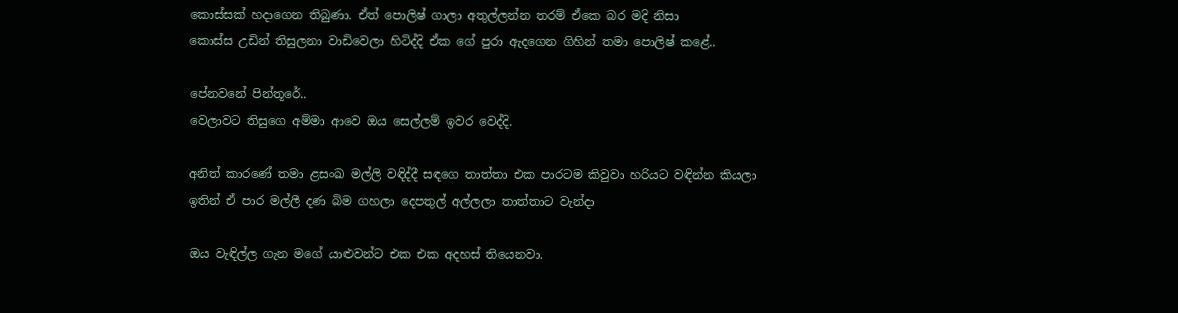කොස්සක් ‍හදාගෙන තිබුණා. ඒත් පොලිෂ් ගාලා අතුල්ලන්න තරම් ඒකෙ බර මදි නිසා
කොස්ස උඩින් තිසුලනා වාඩිවෙලා හිටිද්දි ඒක ගේ පුරා ඇදගෙන ගිහින් තමා‍ පොලිෂ් කළේ..

පේනවනේ පින්තූරේ..
වෙලාවට තිසුගෙ අම්මා ආවෙ ඔය ‍සෙල්ලම් ඉවර වෙද්දි.

අනිත් කාරණේ තමා ළසංඛ මල්ලි වඳිද්දී සඳ‍ගෙ තාත්තා එක පාරටම කිවුවා හරියට වඳින්න කියලා
ඉතින් ඒ පාර මල්ලී දණ බිම ගහලා දෙපතුල් අල්ලලා තාත්තාට වැන්දා

ඔය වැඳිල්ල ගැන මගේ යා‍‍‍‍‍‍‍‍‍‍‍‍‍‍‍‍‍‍‍‍‍‍‍‍‍‍‍‍‍‍‍‍‍‍‍‍‍‍‍‍‍‍ළුවන්ට එක එක අදහස් තියෙනවා.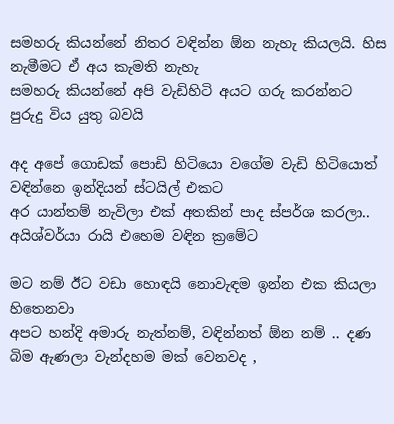සමහරු කියන්නේ නිතර වඳින්න ඕන නැහැ කියලයි. හිස නැමීමට ඒ අය කැමති නැහැ
සමහරු කියන්නේ අපි වැඩිහිටි අයට ගරු කරන්නට පුරුදු විය යුතු බවයි

අද අපේ ගොඩක් පොඩි හිටි‍යො වගේම වැඩි හිටියොත් වඳින්නෙ ඉන්දියන් ස්ටයිල් එකට
අර යාන්තම් නැවිලා එක් අතකින් පාද ස්පර්ශ කරලා.. අයිශ්වර්යා රායි එහෙම වඳින ක්‍රමේට

මට නම් ඊට වඩා හොඳයි නොවැඳම ඉන්න එක කියලා හිතෙනවා
අපට හන්දි අමාරු නැත්නම්, වඳින්නත් ඕන නම් .. දණ බිම ඇණලා වැන්දහම මක් වෙනවද ,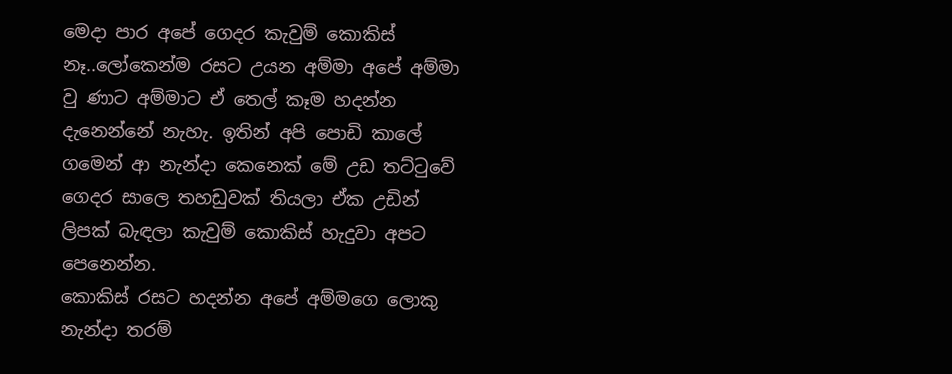මෙදා පාර අපේ ගෙදර කැවුම් ‍කොකිස් නෑ..ලෝකෙන්ම රසට උයන අම්මා අපේ අම්මා වු ණාට අම්මාට ඒ තෙල් කෑම හදන්න දැනෙන්නේ නැහැ. ඉතින් අපි පොඩි කාලේ
ගමෙන් ආ නැන්දා කෙනෙක් මේ උඩ තට්ටුවේ ගෙදර සාලෙ තහඩුවක් තියලා ඒක උඩින් ලිපක් බැඳලා කැවුම් කොකිස් හැදුවා අපට පෙනෙන්න.
කොකිස් රසට හදන්න අපේ අම්මගෙ ලොකු නැන්දා තරම්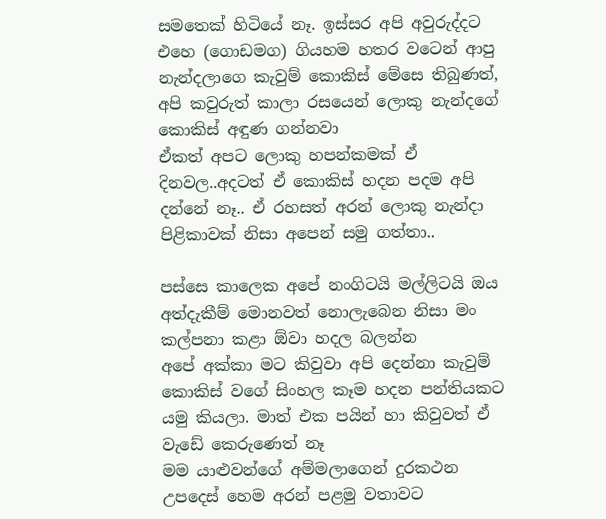සමතෙක් හිටියේ නෑ. ඉස්සර අපි අවුරුද්දට එහෙ (ගොඩමග) ගියහම හතර වටෙන් ආපු නැන්දලාගෙ කැවුම් කොකිස් මේසෙ තිබුණත්, අපි කවුරුත් කාලා රසයෙන් ලොකු නැන්දගේ කොකිස් අඳුණ ගන්නවා
ඒකත් අපට ලොකු හපන්කමක් ඒ දිනවල..අදටත් ඒ ‍කොකිස් හදන පදම අපි දන්නේ නෑ.. ඒ රහසත් අරන් ලොකු නැන්දා පිළිකාවක් නිසා අපෙන් සමු ගත්තා..

පස්සෙ කාලෙක අපේ නංගිටයි මල්ලිටයි ඔය අත්දැකීම් මොනවත් නොලැබෙන නිසා මං කල්පනා කළා ‍ඕවා හදල බලන්න
අපේ අක්කා මට කිවුවා අපි දෙන්නා කැවුම් කොකිස් වගේ සිංහල කෑම හදන පන්තියකට යමු කියලා. මාත් එක පයින් හා කිවුවත් ඒ වැඩේ කෙරුණෙත් නෑ
මම යාළුවන්ගේ අම්මලාගෙන් දුරකථන උපදෙස් හෙම අරන් පළමු වතාවට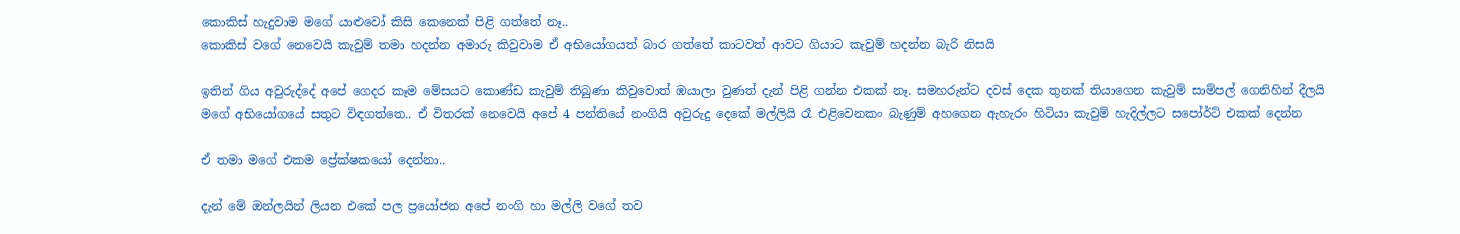කොකිස් හැදුවාම මගේ යාළුවෝ කිසි කෙනෙක් පිළි ගත්තේ නෑ..
කොකිස් ව‍ගේ නෙවෙයි කැවුම් තමා හදන්න අමාරු කිවුවාම ඒ අභියෝගයත් බාර ගත්තේ කාටවත් ආවට ගියාට කැවුම් හදන්න බැරි නිසයි

ඉතින් ගිය අවුරුද්දේ අපේ ගෙදර කෑම මේසයට කොණ්ඩ කැවුම් තිබුණා කිවුවොත් ඹයාලා වුණත් දැන් පිළි ගන්න එකක් නෑ. සමහරුන්ට දවස් දෙක තුනක් තියාගෙන කැවුම් සාම්පල් ගෙනිහින් දීලයි
මගේ අභියෝගයේ සතුට විඳගත්තෙ.. ඒ විතරක් නෙවෙයි අපේ 4 පන්තියේ නංගියි අවුරුදු දෙකේ මල්ලියි රෑ එළිවෙනකං බැණුම් අහගෙන ඇහැරං හිටියා කැවුම් හැදිල්ලට සපෝර්ට් එකක් දෙන්න

ඒ තමා මගේ එකම ප්‍රේක්ෂකයෝ දෙන්නා..

දැන් මේ ඔන්ලයින් ලියන එ‍කේ පල ප්‍ර‍යෝජන අපේ නංගි හා මල්ලි වගේ තව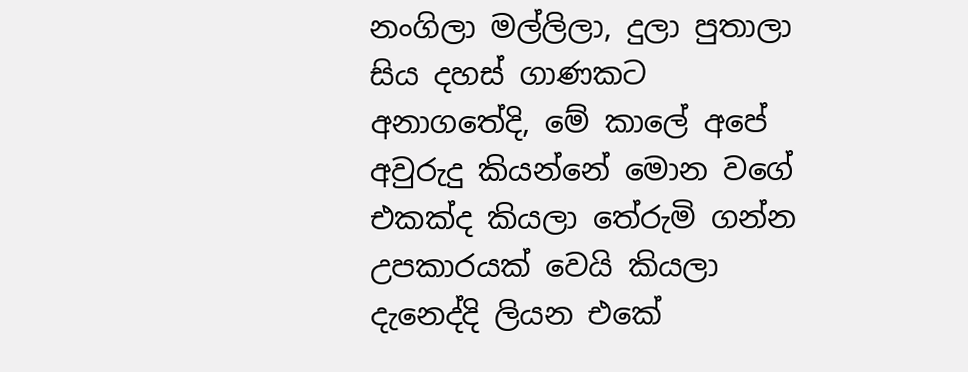නංගිලා මල්ලිලා, දුලා පුතාලා සිය දහස් ගාණකට අනාගතේදි, මේ කාලේ අපේ අවුරුදු කියන්නේ මොන වගේ එකක්ද කියලා තේරුමි ගන්න ‍
උපකාරයක් වෙයි කියලා දැනෙද්දි ලියන එකේ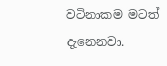වටිනාකම මටත් දැනෙනවා.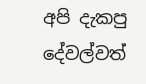අපි දැකපු දේවල්වත්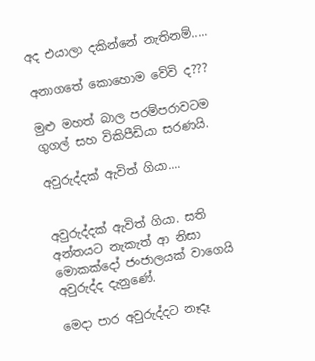අද එයාලා දකින්නේ නැතිනම්.....

අනාගතේ කොහොම වේවි ද???

මුළු මහත් බාල පරම්පරාවටම ගුගල් සහ විකිපීඩියා සරණයි.

අවුරුද්දක් ඇවිත් ගියා....


අවුරුද්දක් ඇවිත් ගියා. සති අන්තයට නැකැත් ආ නිසා මොකක්දෝ ජංජාලයක් වාගෙයි අවුරුද්ද දැනුණේ.

මෙදා පාර අවුරුද්දට නෑදෑ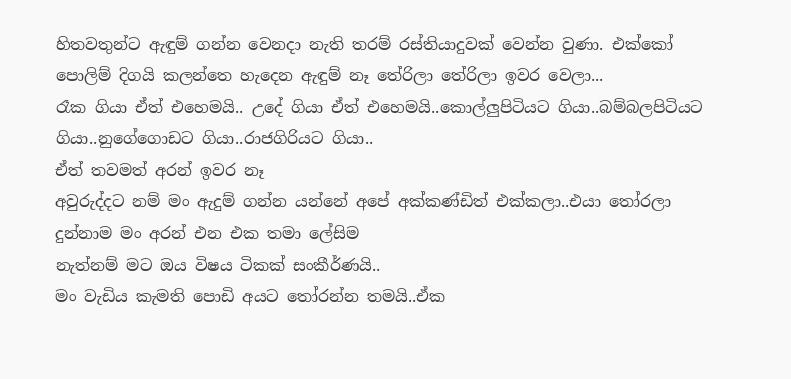හිතවතුන්ට ඇඳුම් ගන්න වෙනදා නැති තරම් රස්තියාදුවක් වෙන්න වුණා. එක්කෝ පොලිම් දිගයි කලන්තෙ හැදෙන ඇඳුම් නෑ තේරිලා තේරිලා ඉවර වෙලා...
රෑක ගියා ඒත් එහෙමයි‍‍.. උදේ ගියා ඒත් එහෙමයි..කොල්ලුපිටියට ගියා..බම්බලපිටියට ගියා..නුගේගොඩට ගියා..රාජගිරියට ගියා..
ඒත් තවමත් අරන් ඉවර නෑ
අවුරුද්දට නම් මං ඇදුම් ගන්න යන්නේ අපේ අක්කණ්ඩිත් එක්කලා..එයා තෝරලා දුන්නාම මං අරන් එන එක තමා ලේසිම
නැත්නම් මට ඔය විෂය ටිකක් සංකීර්ණයි..
මං වැඩිය කැමති පොඩි අයට තෝරන්න තමයි..ඒක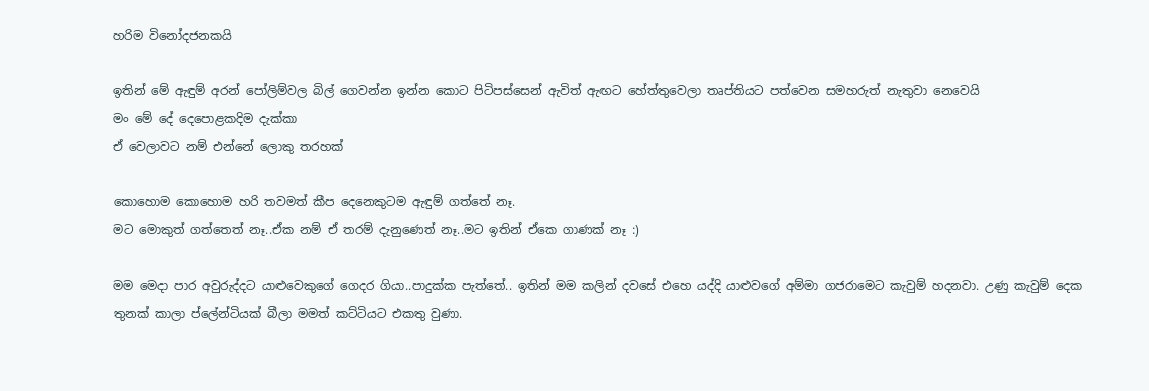හරිම විනෝදජනකයි

ඉතින් මේ ඇඳුම් අරන් පෝලිම්වල බිල් ගෙවන්න ඉන්න කොට පිටිපස්සෙන් ඇවිත් ඇඟට හේත්තුවෙලා තෘප්තියට පත්වෙන සමහරුත් නැතුවා නෙවෙයි
මං මේ දේ දෙපො‍‍‍ළකදිම දැක්කා
ඒ වෙලාවට නම් එන්නේ ලොකු තරහක්

කොහොම කොහොම හරි තවමත් කීප දෙනෙකුටම ඇඳුම් ගත්තේ නෑ.
මට මොකුත් ගත්තෙත් නෑ..ඒක නම් ඒ තරම් දැනුණෙත් නෑ..මට ඉතින් ඒකෙ ගාණක් නෑ :)

මම මෙදා පාර අවුරුද්දට යාළුවෙකුගේ ගෙදර ගියා..පාදුක්ක පැත්තේ.. ඉතින් මම කලින් දවසේ එහෙ යද්දි යා‍‍ළුවගේ අම්මා ගජරාමෙට කැවුම් හදනවා. උණු කැවුම් දෙක තුනක් කාලා ප්ලේන්ටියක් බීලා මමත් කට්ටියට එකතු වුණා.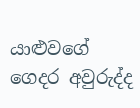යාළුවගේ‍ ගෙදර අවුරුද්ද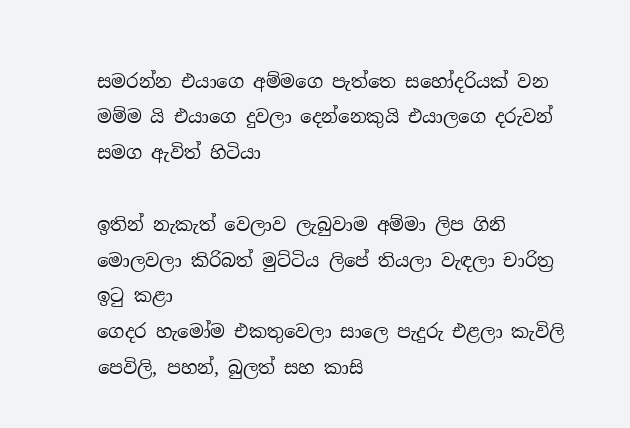සමරන්න එයාගෙ අම්මගෙ පැත්තෙ සහෝදරියක් වන මම්ම යි එයාගෙ දුවලා දෙන්නෙකුයි එයා‍ලගෙ දරුවන් සමග ඇවිත් හිටියා

ඉතින් නැකැත් වෙලාව ලැබුවාම අම්මා ලිප ගිනි මොලවලා කිරිබත් මුට්ටිය ලිපේ තියලා වැඳලා චාරිත්‍ර ඉටු කළා
ගෙදර හැමෝම එකතුවෙලා සාලෙ පැදුරු එළලා කැවිලි පෙවිලි, පහන්, බුලත් සහ කාසි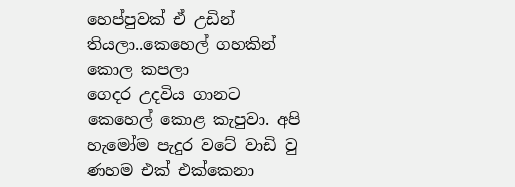හෙප්පුවක් ඒ ‍‍‍‍‍‍‍උඩින් තියලා..කෙහෙල් ගහකින් කො‍ල කපලා
ගෙදර ‍උදවිය ගානට කෙහෙල් කො‍ළ කැපුවා. අපි හැමෝම පැදුර වටේ වාඩි වු ණහම එක් එක්කෙනා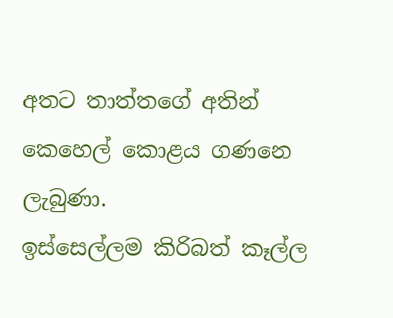අතට තාත්තගේ අතින් කෙහෙල් කො‍ළය ගණනෙ ලැබුණා.
ඉස්සෙල්ලම කිරිබත් කෑල්ල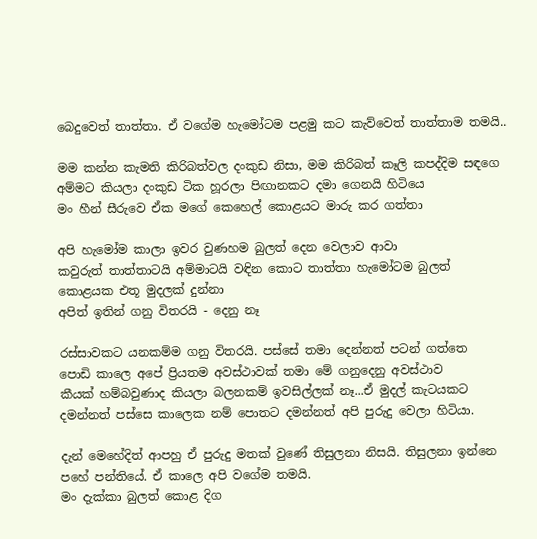බෙදුවෙත් තාත්තා. ඒ වගේම හැමෝටම පළමු කට කැව්වෙත් තාත්තාම තමයි..

මම කන්න කැමති කිරිබත්වල දංකුඩ නිසා, මම කිරිබත් කෑලි කපද්දිම සඳගෙ අම්මට කියලා දංකුඩ ටික හූරලා පිඟානකට දමා ගෙනයි හිටියෙ
මං හීන් සීරුවෙ ඒක මගේ කෙහෙල් කොළයට මාරු කර ගත්තා

අපි හැමෝම කාලා ඉවර වුණහම බුලත් දෙන වෙලාව ආවා
කවුරුත් තාත්තාටයි අම්මාටයි වඳින කොට තාත්තා හැමෝටම බුලත් කොළයක එතූ මුදලක් දුන්නා
අපිත් ඉතින් ගනු විතරයි - දෙනු නෑ

රස්සාවකට යනකම්ම ගනු විතරයි. පස්සේ තමා දෙන්නත් පටන් ගත්තෙ
පොඩි කාලෙ අපේ ප්‍රියතම අවස්ථාවක් තමා මේ ගනුදෙනු අවස්ථාව
කීයක් හම්බවුණාද කියලා බලනකම් ඉවසිල්ලක් නෑ...ඒ මුදල් කැටයකට දමන්නත් පස්සෙ කාලෙක නම් පොතට දමන්නත් අපි පුරුදු වෙලා හිටියා.

දැන් මෙහේදිත් ආපහු ඒ පුරුදු මතක් වුණේ තිසුලනා නිසයි. තිසුලනා ඉන්නෙ පහේ පන්තියේ. ඒ කාලෙ අපි වගේම තමයි.
මං දැක්කා බුලත් කොළ දිග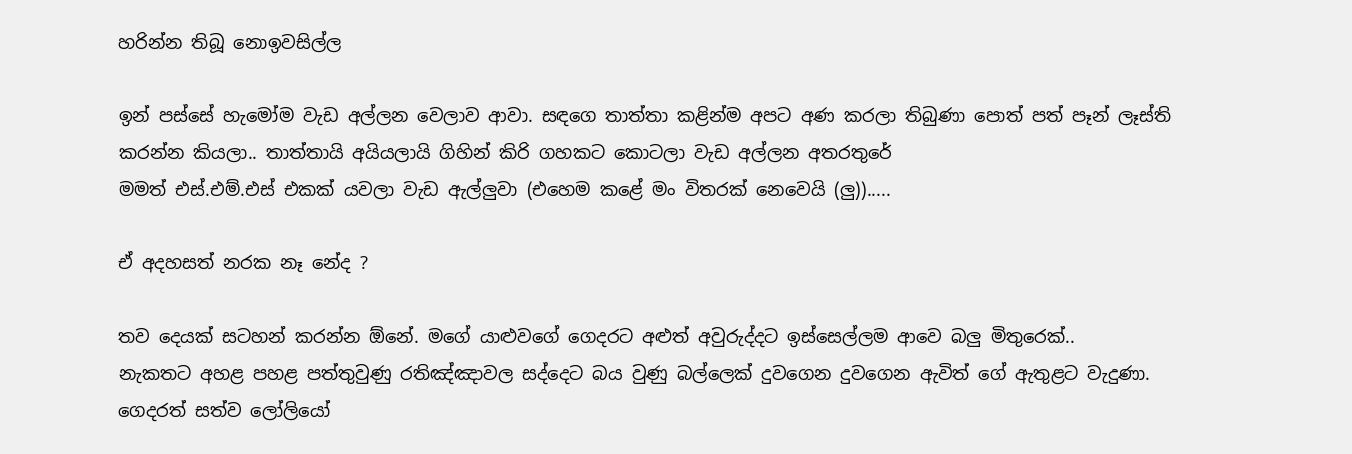හරින්න තිබූ නොඉවසිල්ල

ඉන් පස්සේ හැමෝම වැඩ අල්ලන වෙලාව ආවා. සඳගෙ තාත්තා කළින්ම අපට අණ කරලා තිබුණා පොත් පත් පෑන් ලෑස්ති කරන්න කියලා.. තාත්තායි අයියලායි ගිහින් කිරි ගහකට කොටලා වැඩ අල්ලන අතරතුරේ
මමත් එස්.එම්.එස්‍ එකක් යවලා වැඩ ඇල්ලුවා (එහෙම ‍කළේ මං විතරක් නෙවෙයි (ලු)).....

ඒ අදහසත් නරක නෑ නේද ?

තව දෙයක් සටහන් කරන්න ඕනේ. මගේ යාළුවගේ ගෙදරට අළුත් අවුරුද්දට ඉස්සෙල්ලම ආවෙ බලු මිතුරෙක්..
නැකතට අහ‍ළ පහළ පත්තුවුණු රතිඤ්ඤාවල සද්දෙට බය වුණු බල්ලෙක් දුවගෙන දුවගෙන ඇවිත් ගේ ඇතුළට වැදුණා.
ගෙදරත් සත්ව ලෝලියෝ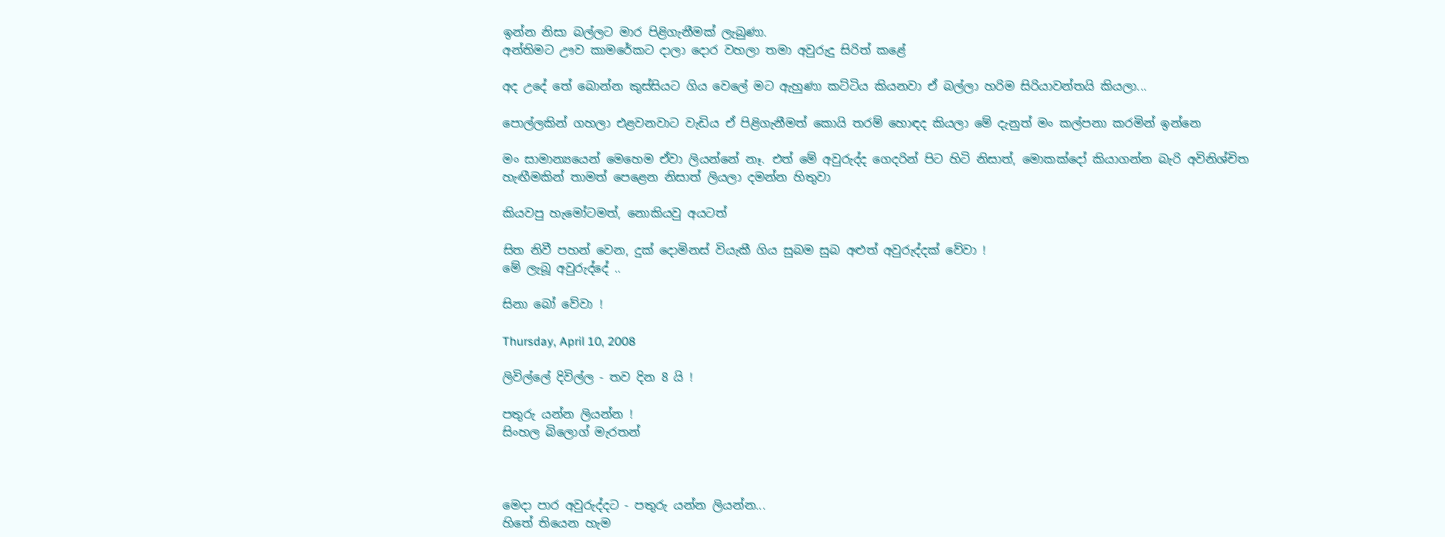ඉන්න නිසා බල්ලට මාර පිළිගැනීමක් ලැබුණා.
අන්තිමට ඌව කාමරේකට දාලා දොර වහලා තමා අවුරුදු සිරිත් කළේ

අද උදේ තේ බොන්න කුස්සියට ගිය වෙලේ මට ඇහුණා කට්ටිය කියනවා ඒ බල්ලා හරිම සිරියාවන්තයි කියලා...

පොල්ලකින් ගහලා එ‍‍‍‍‍‍‍‍‍‍‍‍‍‍ළවනවාට වැඩිය ඒ පිළිගැනීමත් කොයි තරම් හොඳද කියලා මේ දැනුත් මං කල්පනා කරමින් ඉන්නෙ

මං සාමාන්‍යයෙන් මෙහෙම ඒවා ලියන්නේ නෑ. එත් මේ අවුරුද්ද ගෙදරින් පිට හිටි නිසාත්, මොකක්දෝ කියාගන්න බැරි අවිනිශ්චිත හැඟීමකින් තාමත් පෙළෙන නිසාත් ලියලා දමන්න හිතුවා

කියවපු හැමෝටමත්, නොකියවු අයටත්

සිත නිවී පහන් වෙන, දුක් දොමිනස් වියැකී ගිය සුබම සුබ අළුත් අවුරුද්දක් වේවා !
මේ ලැබූ අවුරුද්දේ ..

සිනා බෝ වේවා !

Thursday, April 10, 2008

ලිවිල්ලේ දිවිල්ල - තව දින 8 යි !

පතුරු යන්න ලියන්න !
සිංහල බිලොග් මැරතන්



මෙදා පාර අවුරුද්දට - පතුරු යන්න ලියන්න...
හිතේ ‍තියෙන හැම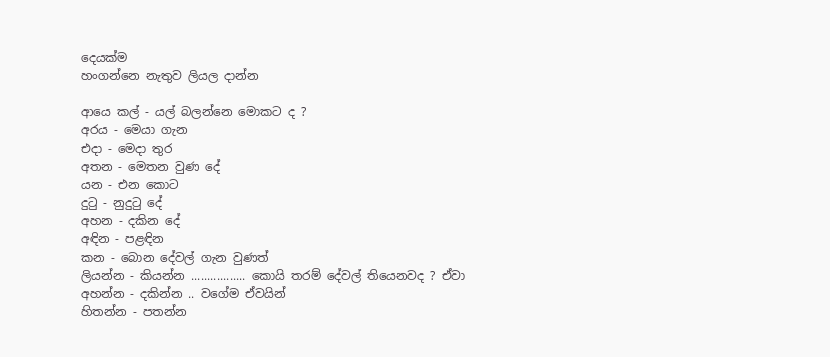දෙයක්ම
හංගන්නෙ නැතුව ලියල දාන්න

ආයෙ කල් - යල් බලන්නෙ මොකට ද ?
අරය - මෙයා ගැන
එදා - මෙදා තුර
අතන - මෙතන වුණ දේ
යන - එන කොට
දුටු - නුදුටු දේ
අහන - දකින දේ
අඳින - පළඳින
කන - බොන දේවල් ගැන වුණත්
ලියන්න - කියන්න ................. කොයි තරම් දේවල් තියෙනවද ? ඒවා
අහන්න - දකින්න .. වගේම ඒවයින්
හිතන්න - පතන්න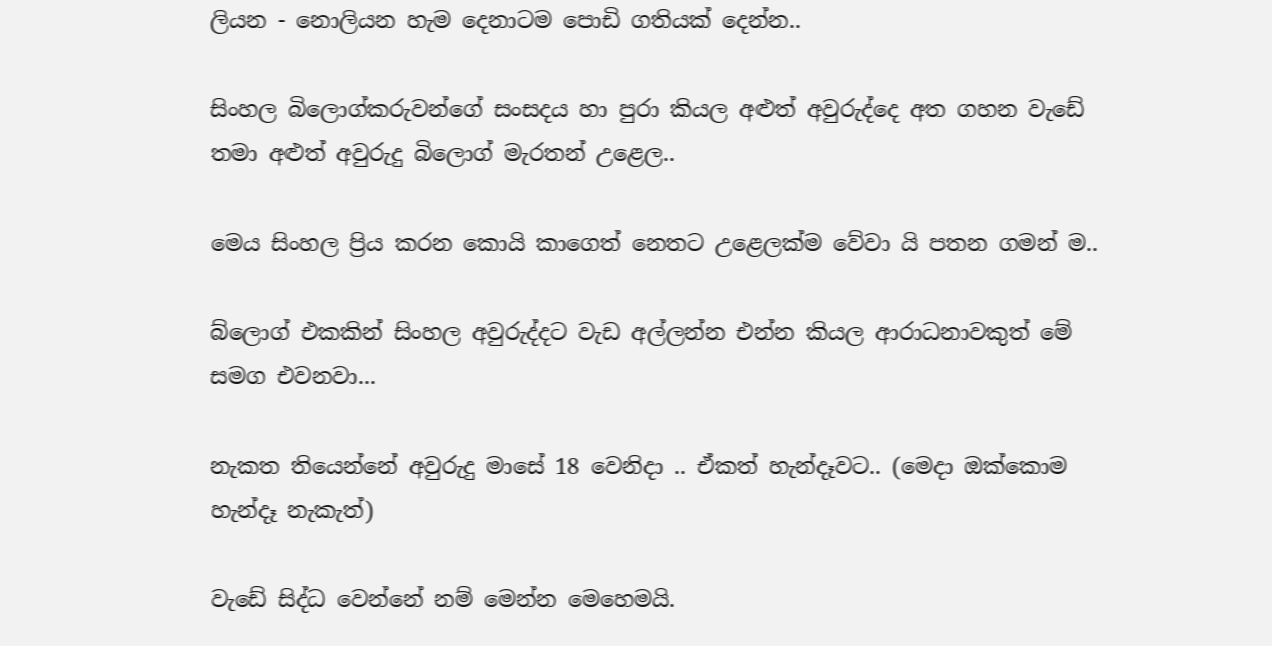ලියන - නොලියන හැම දෙනාටම පොඩි ගතියක් දෙන්න..

සිංහල බිලොග්කරුවන්ගේ සංසදය හා පුරා කියල අළුත් අවුරුද්දෙ අත ගහන වැඩේ තමා අළුත් අවුරුදු බිලොග් මැරතන් උළෙල..

මෙය සිංහල ප්‍රිය කරන කොයි කාගෙත් නෙතට උළෙලක්ම වේවා යි පතන ගමන් ම..

බ්ලොග් එකකින් සිංහල අවුරුද්දට වැඩ අල්ලන්න එන්න කියල ආරාධනාවකුත් මේ සමග එවනවා...

නැකත තියෙන්නේ අවුරුදු මාසේ 18 වෙනිදා .. ඒකත් හැන්දෑවට.. (මෙදා ඔක්කොම හැන්දෑ නැකැත්)

වැඩේ සිද්ධ වෙන්නේ නම් මෙන්න මෙහෙමයි.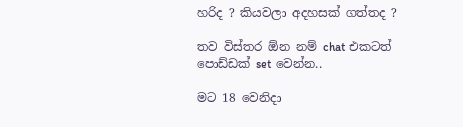හරිද ? කියවලා ‍අදහසක් ගත්තද ?

තව විස්තර ඕන නම් chat එකටත් පොඩ්ඩක් set වෙන්න..

මට 18 වෙනිදා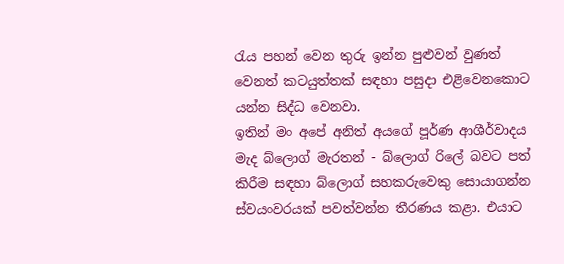රැය පහන් වෙන තුරු ඉන්න පුළුවන් වුණත් වෙනත් කටයුත්තක් සඳහා පසුදා එළිවෙන‍කොට යන්න සිද්ධ වෙනවා.
ඉතින් මං අපේ අනිත් අයගේ පූර්ණ ආශීර්වාදය මැද බ්ලොග් මැරතන් - බ්ලොග් රිලේ බවට පත් කිරීම සඳහා ‍බ්ලොග් සහකරුවෙකු සොයාගන්න ස්වයංවරයක් පවත්වන්න තීරණය කළා. එයාට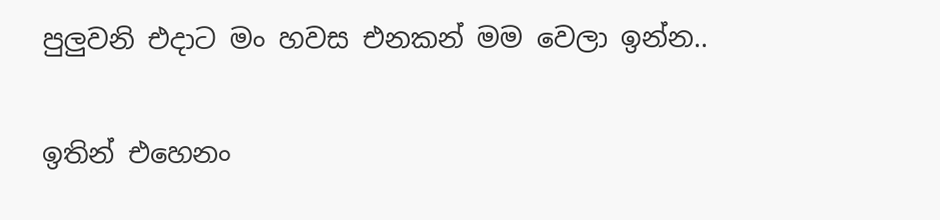පුලුවනි එදාට මං හවස එනකන් මම වෙලා ඉන්න..

ඉතින් එහෙනං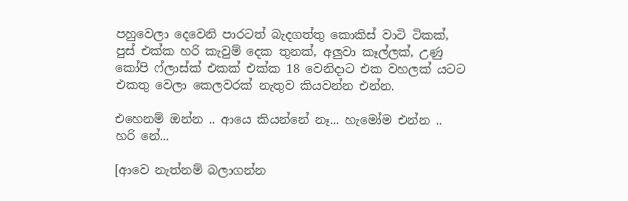පහුවෙලා දෙවෙනි පාරටත් බැදගත්තු ‍කොකිස් වාටි ටිකක්, පුස් එක්ක හරි කැවුම් දෙක තුනක්, අලුවා කෑල්ලක්, උණු කෝපි ෆ්ලාස්ක් එකක් එක්ක 18 වෙනිදාට එක වහලක් යටට එකතු වෙලා කෙලවරක් නැතුව කියවන්න එන්න.

එහෙනම් ඔන්න .. ආයෙ කියන්නේ නෑ... හැමෝම එන්න .. හරි නේ...

[ආවෙ නැත්නම් බලාගන්න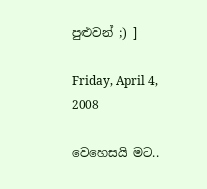පුළුවන් ;) ]

Friday, April 4, 2008

වෙහෙසයි මට..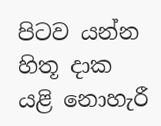පිටව යන්න හිතූ දාක යළි නොහැරී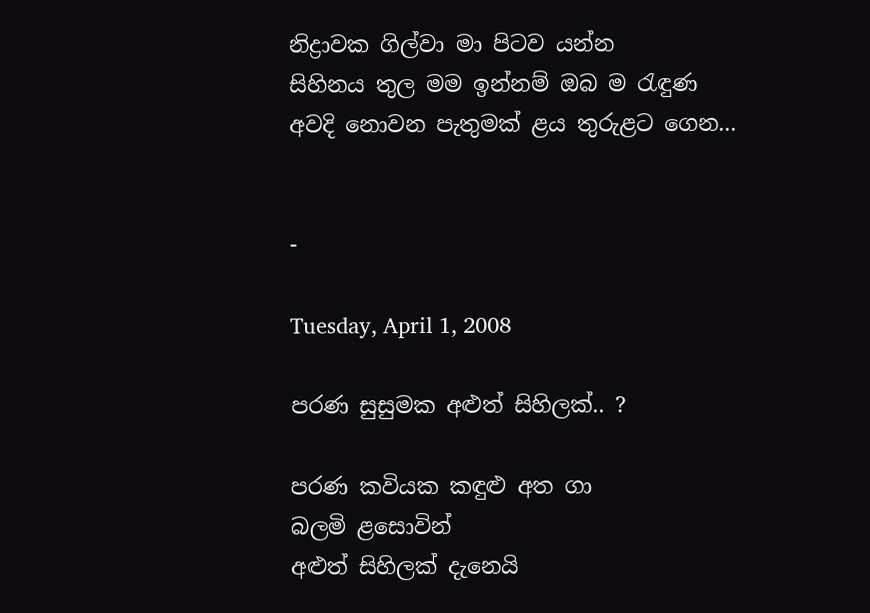නිද්‍රාවක ගිල්වා මා පිටව යන්න
සිහිනය තුල මම ඉන්නම් ඔබ ම රැඳුණ
අවදි නොවන පැතුමක් ළය තුරුළට ගෙන...


-

Tuesday, April 1, 2008

පරණ සුසුමක අළුත් සිහිලක්.. ?

පරණ කවියක කඳුළු අත ගා
බලමි ළසොවින්
අළුත් සිහිලක් දැනෙයි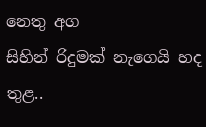නෙතු අග
සිහින් රිදුමක් නැගෙයි හද තුළ..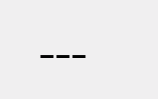---